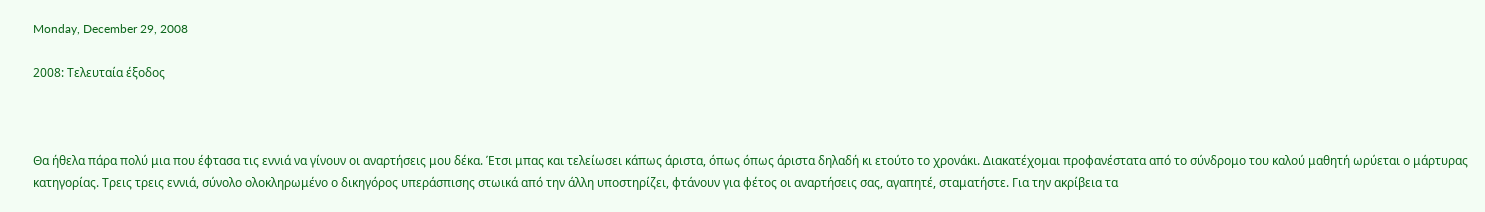Monday, December 29, 2008

2008: Τελευταία έξοδος



Θα ήθελα πάρα πολύ μια που έφτασα τις εννιά να γίνουν οι αναρτήσεις μου δέκα. Έτσι μπας και τελείωσει κάπως άριστα, όπως όπως άριστα δηλαδή κι ετούτο το χρονάκι. Διακατέχομαι προφανέστατα από το σύνδρομο του καλού μαθητή ωρύεται ο μάρτυρας κατηγορίας. Τρεις τρεις εννιά, σύνολο ολοκληρωμένο ο δικηγόρος υπεράσπισης στωικά από την άλλη υποστηρίζει, φτάνουν για φέτος οι αναρτήσεις σας, αγαπητέ, σταματήστε. Για την ακρίβεια τα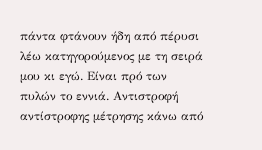πάντα φτάνουν ήδη από πέρυσι λέω κατηγορούμενος με τη σειρά μου κι εγώ. Είναι πρό των πυλών το εννιά. Αντιστροφή αντίστροφης μέτρησης κάνω από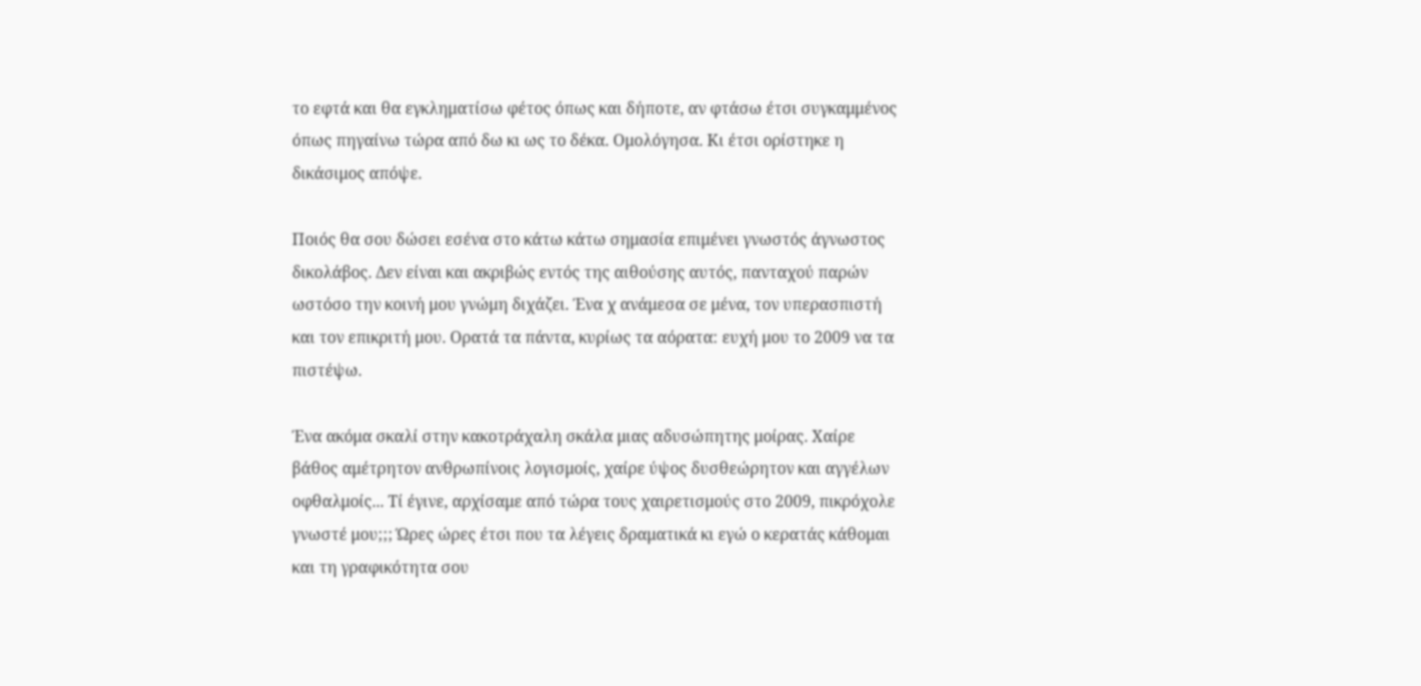το εφτά και θα εγκληματίσω φέτος όπως και δήποτε, αν φτάσω έτσι συγκαμμένος όπως πηγαίνω τώρα από δω κι ως το δέκα. Ομολόγησα. Κι έτσι ορίστηκε η δικάσιμος απόψε.

Ποιός θα σου δώσει εσένα στο κάτω κάτω σημασία επιμένει γνωστός άγνωστος δικολάβος. Δεν είναι και ακριβώς εντός της αιθούσης αυτός, πανταχού παρών ωστόσο την κοινή μου γνώμη διχάζει. Ένα χ ανάμεσα σε μένα, τον υπερασπιστή και τον επικριτή μου. Ορατά τα πάντα, κυρίως τα αόρατα: ευχή μου το 2009 να τα πιστέψω.

Ένα ακόμα σκαλί στην κακοτράχαλη σκάλα μιας αδυσώπητης μοίρας. Χαίρε βάθος αμέτρητον ανθρωπίνοις λογισμοίς, χαίρε ύψος δυσθεώρητον και αγγέλων οφθαλμοίς... Τί έγινε, αρχίσαμε από τώρα τους χαιρετισμούς στο 2009, πικρόχολε γνωστέ μου;;; Ώρες ώρες έτσι που τα λέγεις δραματικά κι εγώ ο κερατάς κάθομαι και τη γραφικότητα σου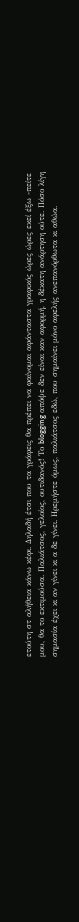ετούτη στ αλήθεια κάνω κέφι. Δηλαδή έτσι που τα γράφεις θα πρέπει να φαίνομαι αφάνταστα γραφικός ώρες ώρες εκεί έξω -πείτε μου, θα το εκτιμούσα. Παλιάτσος, γελοίος, ουτιδανός! Το blogging απόψε δεν είναι καν αφορμή, η δέκατη ανάρτηση ούτε. Πόσο λίγη σημασία έχει κι αν γίνει κι α δε γίνει. Ηρεμήστε όμως, παλιάτσος εδώ, που σημαίνει μόνο αφελής ανεπανόρθωτα κι αθώα.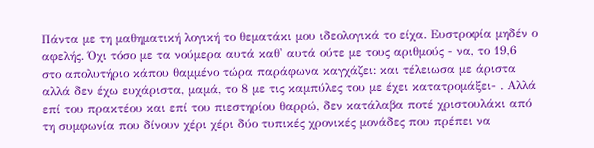Πάντα με τη μαθηματική λογική το θεματάκι μου ιδεολογικά το είχα. Ευστροφία μηδέν ο αφελής. Όχι τόσο με τα νούμερα αυτά καθ' αυτά ούτε με τους αριθμούς - να, το 19,6 στο απολυτήριο κάπου θαμμένο τώρα παράφωνα καγχάζει: και τέλειωσα με άριστα αλλά δεν έχω ευχάριστα, μαμά, το 8 με τις καμπύλες του με έχει κατατρομάξει- . Αλλά επί του πρακτέου και επί του πιεστηρίου θαρρώ, δεν κατάλαβα ποτέ χριστουλάκι από τη συμφωνία που δίνουν χέρι χέρι δύο τυπικές χρονικές μονάδες που πρέπει να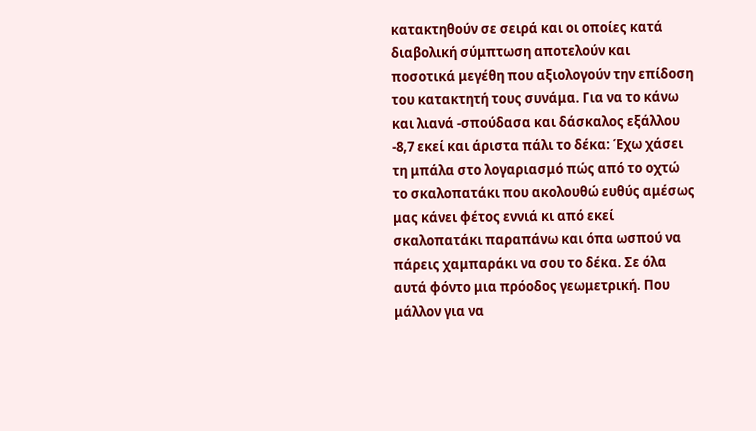κατακτηθούν σε σειρά και οι οποίες κατά διαβολική σύμπτωση αποτελούν και ποσοτικά μεγέθη που αξιολογούν την επίδοση του κατακτητή τους συνάμα. Για να το κάνω και λιανά -σπούδασα και δάσκαλος εξάλλου -8,7 εκεί και άριστα πάλι το δέκα: Έχω χάσει τη μπάλα στο λογαριασμό πώς από το οχτώ το σκαλοπατάκι που ακολουθώ ευθύς αμέσως μας κάνει φέτος εννιά κι από εκεί σκαλοπατάκι παραπάνω και όπα ωσπού να πάρεις χαμπαράκι να σου το δέκα. Σε όλα αυτά φόντο μια πρόοδος γεωμετρική. Που μάλλον για να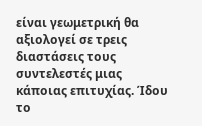είναι γεωμετρική θα αξιολογεί σε τρεις διαστάσεις τους συντελεστές μιας κάποιας επιτυχίας. Ίδου το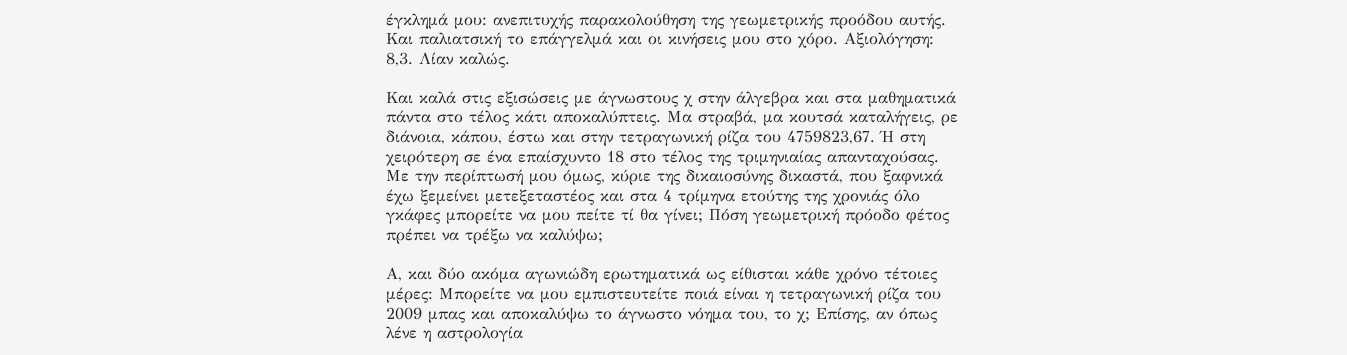έγκλημά μου: ανεπιτυχής παρακολούθηση της γεωμετρικής προόδου αυτής. Και παλιατσική το επάγγελμά και οι κινήσεις μου στο χόρο. Αξιολόγηση: 8,3. Λίαν καλώς.

Και καλά στις εξισώσεις με άγνωστους χ στην άλγεβρα και στα μαθηματικά πάντα στο τέλος κάτι αποκαλύπτεις. Μα στραβά, μα κουτσά καταλήγεις, ρε διάνοια, κάπου, έστω και στην τετραγωνική ρίζα του 4759823,67. Ή στη χειρότερη σε ένα επαίσχυντο 18 στο τέλος της τριμηνιαίας απανταχούσας. Με την περίπτωσή μου όμως, κύριε της δικαιοσύνης δικαστά, που ξαφνικά έχω ξεμείνει μετεξεταστέος και στα 4 τρίμηνα ετούτης της χρονιάς όλο γκάφες μπορείτε να μου πείτε τί θα γίνει; Πόση γεωμετρική πρόοδο φέτος πρέπει να τρέξω να καλύψω;

Α, και δύο ακόμα αγωνιώδη ερωτηματικά ως είθισται κάθε χρόνο τέτοιες μέρες: Μπορείτε να μου εμπιστευτείτε ποιά είναι η τετραγωνική ρίζα του 2009 μπας και αποκαλύψω το άγνωστο νόημα του, το χ; Επίσης, αν όπως λένε η αστρολογία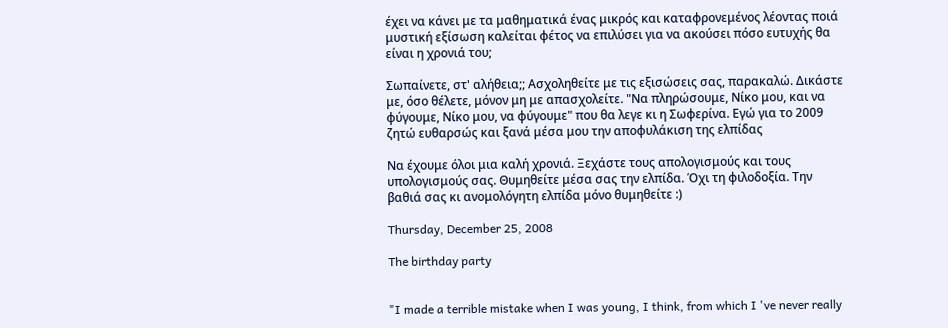έχει να κάνει με τα μαθηματικά ένας μικρός και καταφρονεμένος λέοντας ποιά μυστική εξίσωση καλείται φέτος να επιλύσει για να ακούσει πόσο ευτυχής θα είναι η χρονιά του;

Σωπαίνετε, στ' αλήθεια;; Ασχοληθείτε με τις εξισώσεις σας, παρακαλώ. Δικάστε με, όσο θέλετε, μόνον μη με απασχολείτε. "Να πληρώσουμε, Νίκο μου, και να φύγουμε, Νίκο μου, να φύγουμε" που θα λεγε κι η Σωφερίνα. Εγώ για το 2009 ζητώ ευθαρσώς και ξανά μέσα μου την αποφυλάκιση της ελπίδας

Να έχουμε όλοι μια καλή χρονιά. Ξεχάστε τους απολογισμούς και τους υπολογισμούς σας. Θυμηθείτε μέσα σας την ελπίδα. Όχι τη φιλοδοξία. Την βαθιά σας κι ανομολόγητη ελπίδα μόνο θυμηθείτε :)

Thursday, December 25, 2008

The birthday party


"I made a terrible mistake when I was young, I think, from which I 've never really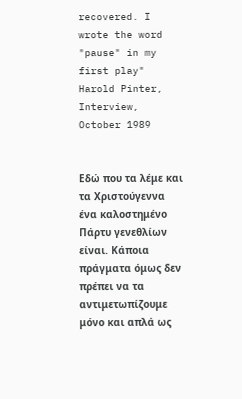recovered. I wrote the word "pause" in my first play"
Harold Pinter, Interview, October 1989


Εδώ που τα λέμε και τα Χριστούγεννα ένα καλοστημένο Πάρτυ γενεθλίων είναι. Κάποια πράγματα όμως δεν πρέπει να τα αντιμετωπίζουμε μόνο και απλά ως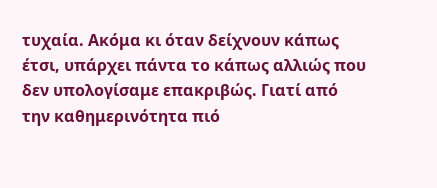τυχαία. Ακόμα κι όταν δείχνουν κάπως έτσι, υπάρχει πάντα το κάπως αλλιώς που δεν υπολογίσαμε επακριβώς. Γιατί από την καθημερινότητα πιό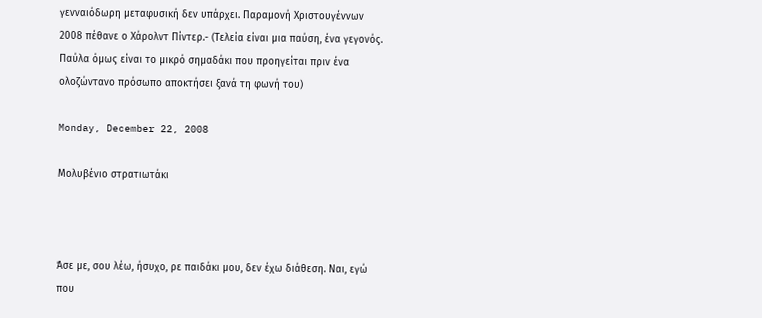γενναιόδωρη μεταφυσική δεν υπάρχει. Παραμονή Χριστουγέννων 2008 πέθανε ο Χάρολντ Πίντερ.- (Τελεία είναι μια παύση, ένα γεγονός. Παύλα όμως είναι το μικρό σημαδάκι που προηγείται πριν ένα ολοζώντανο πρόσωπο αποκτήσει ξανά τη φωνή του)

Monday, December 22, 2008

Μολυβένιο στρατιωτάκι



Άσε με, σου λέω, ήσυχο, ρε παιδάκι μου, δεν έχω διάθεση. Ναι, εγώ που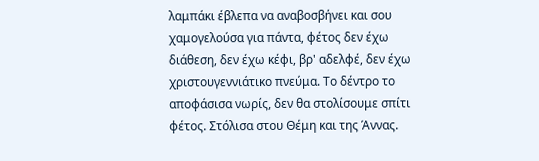λαμπάκι έβλεπα να αναβοσβήνει και σου χαμογελούσα για πάντα, φέτος δεν έχω διάθεση, δεν έχω κέφι, βρ' αδελφέ, δεν έχω χριστουγεννιάτικο πνεύμα. Το δέντρο το αποφάσισα νωρίς, δεν θα στολίσουμε σπίτι φέτος. Στόλισα στου Θέμη και της Άννας.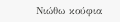Νιώθω κούφια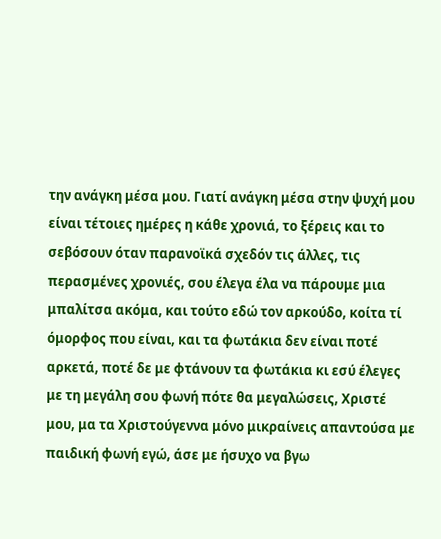την ανάγκη μέσα μου. Γιατί ανάγκη μέσα στην ψυχή μου είναι τέτοιες ημέρες η κάθε χρονιά, το ξέρεις και το σεβόσουν όταν παρανοϊκά σχεδόν τις άλλες, τις περασμένες χρονιές, σου έλεγα έλα να πάρουμε μια μπαλίτσα ακόμα, και τούτο εδώ τον αρκούδο, κοίτα τί όμορφος που είναι, και τα φωτάκια δεν είναι ποτέ αρκετά, ποτέ δε με φτάνουν τα φωτάκια κι εσύ έλεγες με τη μεγάλη σου φωνή πότε θα μεγαλώσεις, Χριστέ μου, μα τα Χριστούγεννα μόνο μικραίνεις απαντούσα με παιδική φωνή εγώ, άσε με ήσυχο να βγω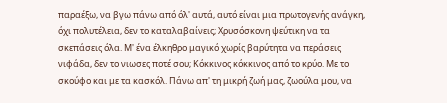παραέξω, να βγω πάνω από όλ' αυτά, αυτό είναι μια πρωτογενής ανάγκη, όχι πολυτέλεια, δεν το καταλαβαίνεις; Χρυσόσκονη ψεύτικη να τα σκεπάσεις όλα. Μ' ένα έλκηθρο μαγικό χωρίς βαρύτητα να περάσεις νιφάδα, δεν το νιωσες ποτέ σου; Κόκκινος κόκκινος από το κρύο. Με το σκούφο και με τα κασκόλ. Πάνω απ' τη μικρή ζωή μας, ζωούλα μου, να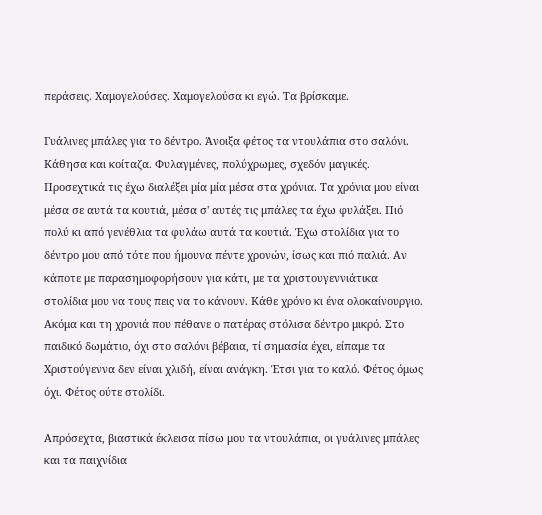περάσεις. Χαμογελούσες. Χαμογελούσα κι εγώ. Τα βρίσκαμε.

Γυάλινες μπάλες για το δέντρο. Άνοιξα φέτος τα ντουλάπια στο σαλόνι. Κάθησα και κοίταζα. Φυλαγμένες, πολύχρωμες, σχεδόν μαγικές. Προσεχτικά τις έχω διαλέξει μία μία μέσα στα χρόνια. Τα χρόνια μου είναι μέσα σε αυτά τα κουτιά, μέσα σ' αυτές τις μπάλες τα έχω φυλάξει. Πιό πολύ κι από γενέθλια τα φυλάω αυτά τα κουτιά. Έχω στολίδια για το δέντρο μου από τότε που ήμουνα πέντε χρονών, ίσως και πιό παλιά. Αν κάποτε με παρασημοφορήσουν για κάτι, με τα χριστουγεννιάτικα στολίδια μου να τους πεις να το κάνουν. Κάθε χρόνο κι ένα ολοκαίνουργιο. Ακόμα και τη χρονιά που πέθανε ο πατέρας στόλισα δέντρο μικρό. Στο παιδικό δωμάτιο, όχι στο σαλόνι βέβαια, τί σημασία έχει, είπαμε τα Χριστούγεννα δεν είναι χλιδή, είναι ανάγκη. Έτσι για το καλό. Φέτος όμως όχι. Φέτος ούτε στολίδι.

Απρόσεχτα, βιαστικά έκλεισα πίσω μου τα ντουλάπια, οι γυάλινες μπάλες και τα παιχνίδια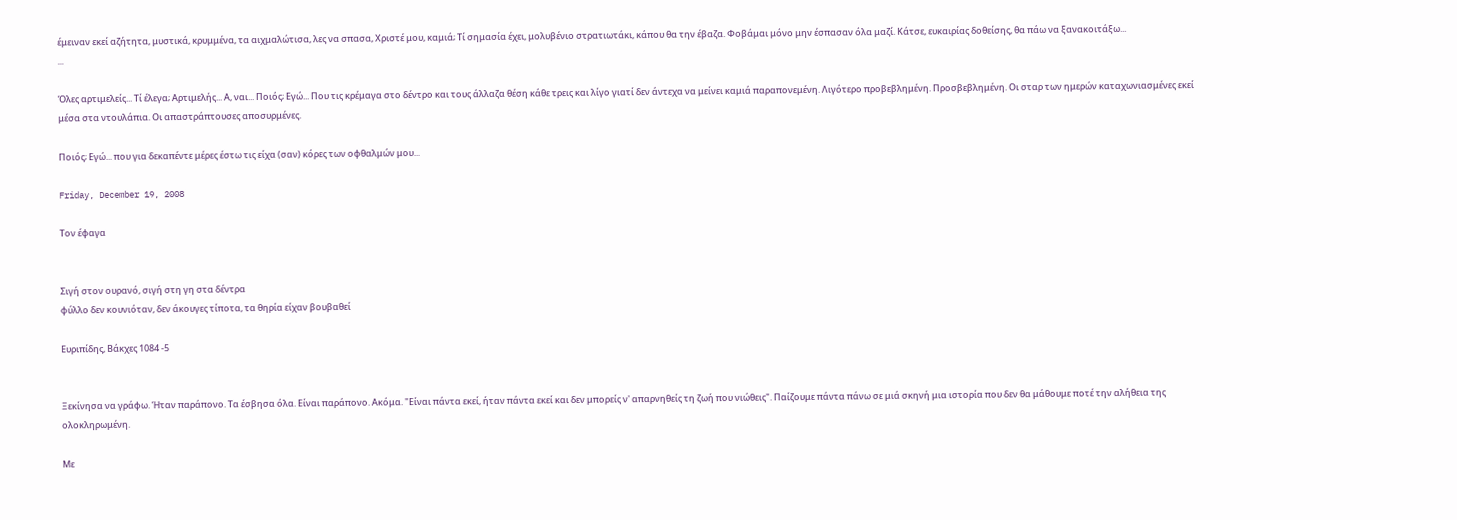έμειναν εκεί αζήτητα, μυστικά, κρυμμένα, τα αιχμαλώτισα, λες να σπασα, Χριστέ μου, καμιά; Τί σημασία έχει, μολυβένιο στρατιωτάκι, κάπου θα την έβαζα. Φοβάμαι μόνο μην έσπασαν όλα μαζί. Κάτσε, ευκαιρίας δοθείσης, θα πάω να ξανακοιτάξω...
...

Όλες αρτιμελείς... Τί έλεγα; Αρτιμελής... Α, ναι... Ποιός; Εγώ... Που τις κρέμαγα στο δέντρο και τους άλλαζα θέση κάθε τρεις και λίγο γιατί δεν άντεχα να μείνει καμιά παραπονεμένη. Λιγότερο προβεβλημένη. Προσβεβλημένη. Οι σταρ των ημερών καταχωνιασμένες εκεί μέσα στα ντουλάπια. Οι απαστράπτουσες αποσυρμένες.

Ποιός; Εγώ... που για δεκαπέντε μέρες έστω τις είχα (σαν) κόρες των οφθαλμών μου...

Friday, December 19, 2008

Τον έφαγα


Σιγή στον ουρανό, σιγή στη γη στα δέντρα
φύλλο δεν κουνιόταν, δεν άκουγες τίποτα, τα θηρία είχαν βουβαθεί

Ευριπίδης, Βάκχες 1084 -5


Ξεκίνησα να γράφω. Ήταν παράπονο. Τα έσβησα όλα. Είναι παράπονο. Ακόμα. "Είναι πάντα εκεί, ήταν πάντα εκεί και δεν μπορείς ν' απαρνηθείς τη ζωή που νιώθεις". Παίζουμε πάντα πάνω σε μιά σκηνή μια ιστορία που δεν θα μάθουμε ποτέ την αλήθεια της ολοκληρωμένη.

Με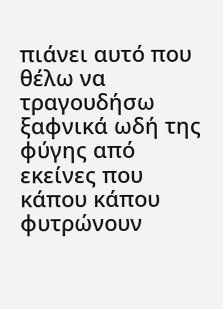πιάνει αυτό που θέλω να τραγουδήσω ξαφνικά ωδή της φύγης από εκείνες που κάπου κάπου φυτρώνουν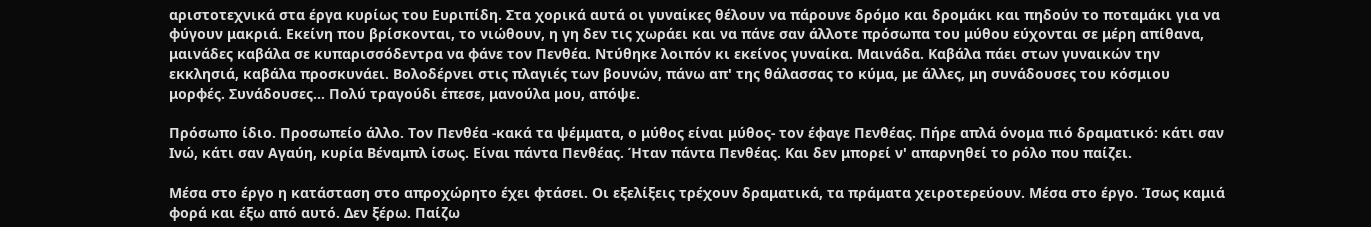αριστοτεχνικά στα έργα κυρίως του Ευριπίδη. Στα χορικά αυτά οι γυναίκες θέλουν να πάρουνε δρόμο και δρομάκι και πηδούν το ποταμάκι για να φύγουν μακριά. Εκείνη που βρίσκονται, το νιώθουν, η γη δεν τις χωράει και να πάνε σαν άλλοτε πρόσωπα του μύθου εύχονται σε μέρη απίθανα, μαινάδες καβάλα σε κυπαρισσόδεντρα να φάνε τον Πενθέα. Ντύθηκε λοιπόν κι εκείνος γυναίκα. Μαινάδα. Καβάλα πάει στων γυναικών την εκκλησιά, καβάλα προσκυνάει. Βολοδέρνει στις πλαγιές των βουνών, πάνω απ' της θάλασσας το κύμα, με άλλες, μη συνάδουσες του κόσμιου μορφές. Συνάδουσες... Πολύ τραγούδι έπεσε, μανούλα μου, απόψε.

Πρόσωπο ίδιο. Προσωπείο άλλο. Τον Πενθέα -κακά τα ψέμματα, ο μύθος είναι μύθος- τον έφαγε Πενθέας. Πήρε απλά όνομα πιό δραματικό: κάτι σαν Ινώ, κάτι σαν Αγαύη, κυρία Βέναμπλ ίσως. Είναι πάντα Πενθέας. Ήταν πάντα Πενθέας. Και δεν μπορεί ν' απαρνηθεί το ρόλο που παίζει.

Μέσα στο έργο η κατάσταση στο απροχώρητο έχει φτάσει. Οι εξελίξεις τρέχουν δραματικά, τα πράματα χειροτερεύουν. Μέσα στο έργο. Ίσως καμιά φορά και έξω από αυτό. Δεν ξέρω. Παίζω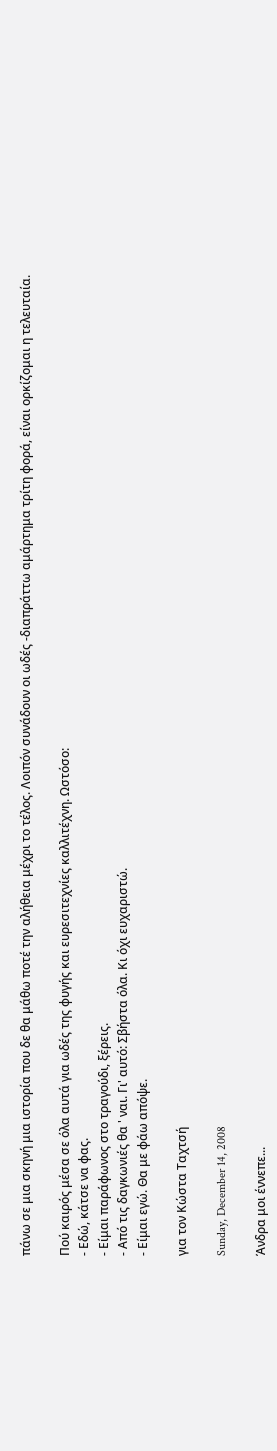πάνω σε μια σκηνή μια ιστορία που δε θα μάθω ποτέ την αλήθεια μέχρι το τέλος. Λοιπόν συνάδουν οι ωδές -διαπράττω αμάρτημα τρίτη φορά, είναι ορκίζομαι η τελευταία.

Πού καιρός μέσα σε όλα αυτά για ωδές της φυγής και ευρεσιτεχνίες καλλιτέχνη. Ωστόσο:
- Εδώ, κάτσε να φας.
- Είμαι παράφωνος στο τραγούδι, ξέρεις.
- Από τις δαγκωνιές θα ' ναι. Γι' αυτό: Σβήστα όλα. Κι όχι ευχαριστώ.
- Είμαι εγώ. Θα με φάω απόψε.

για τον Κώστα Ταχτσή

Sunday, December 14, 2008

Άνδρα μοι έννεπε...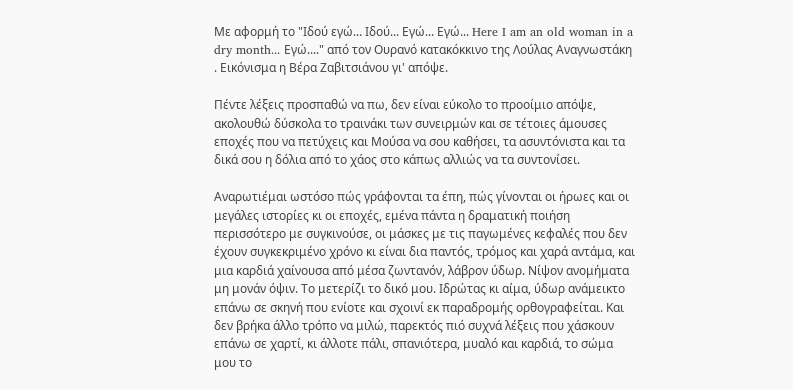Με αφορμή το "Ιδού εγώ... Ιδού... Εγώ... Εγώ... Here I am an old woman in a dry month... Εγώ...." από τον Ουρανό κατακόκκινο της Λούλας Αναγνωστάκη
. Εικόνισμα η Βέρα Ζαβιτσιάνου γι' απόψε.

Πέντε λέξεις προσπαθώ να πω, δεν είναι εύκολο το προοίμιο απόψε, ακολουθώ δύσκολα το τραινάκι των συνειρμών και σε τέτοιες άμουσες εποχές που να πετύχεις και Μούσα να σου καθήσει, τα ασυντόνιστα και τα δικά σου η δόλια από το χάος στο κάπως αλλιώς να τα συντονίσει.

Αναρωτιέμαι ωστόσο πώς γράφονται τα έπη, πώς γίνονται οι ήρωες και οι μεγάλες ιστορίες κι οι εποχές, εμένα πάντα η δραματική ποιήση περισσότερο με συγκινούσε, οι μάσκες με τις παγωμένες κεφαλές που δεν έχουν συγκεκριμένο χρόνο κι είναι δια παντός, τρόμος και χαρά αντάμα, και μια καρδιά χαίνουσα από μέσα ζωντανόν, λάβρον ύδωρ. Νίψον ανομήματα μη μονάν όψιν. Το μετερίζι το δικό μου. Ιδρώτας κι αίμα, ύδωρ ανάμεικτο επάνω σε σκηνή που ενίοτε και σχοινί εκ παραδρομής ορθογραφείται. Και δεν βρήκα άλλο τρόπο να μιλώ, παρεκτός πιό συχνά λέξεις που χάσκουν επάνω σε χαρτί, κι άλλοτε πάλι, σπανιότερα, μυαλό και καρδιά, το σώμα μου το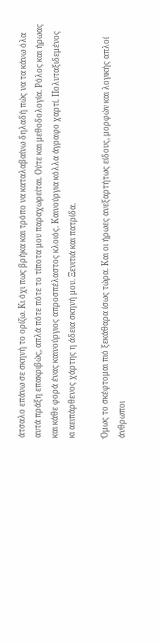άτσαλο επάνω σε σκηνή το ορίζω. Κι όχι πως βρήκα και τρόπο να καταλαβαίνω δηλαδή πώς να τα κάνω όλα αυτά πράξη επακριβώς, απλά πότε πότε το τίποτα μου παραχωρείται. Ούτε και μεθοδολογία. Ρόλος και ήρωας και κάθε φορά ένας καινούργιος απροσπέλαστος κλοιός. Καινούργια κόλλα άγραφο χαρτί. Πολυταξιδεμένος κι αειπάρθενος χάρτης η άδεια σκηνή μου. Ξενιτιά και πατρίδα.

Όμως το σκέφτομαι πιό ξεκάθαρα ίσως τώρα. Και οι ήρωες ανεξαρτήτως είδους, μορφών και λογικής απλοί άνθρωποι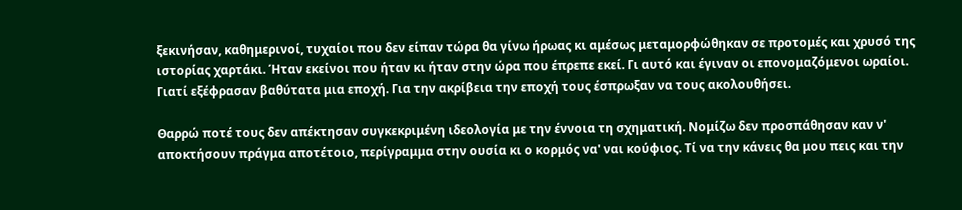ξεκινήσαν, καθημερινοί, τυχαίοι που δεν είπαν τώρα θα γίνω ήρωας κι αμέσως μεταμορφώθηκαν σε προτομές και χρυσό της ιστορίας χαρτάκι. Ήταν εκείνοι που ήταν κι ήταν στην ώρα που έπρεπε εκεί. Γι αυτό και έγιναν οι επονομαζόμενοι ωραίοι. Γιατί εξέφρασαν βαθύτατα μια εποχή. Για την ακρίβεια την εποχή τους έσπρωξαν να τους ακολουθήσει.

Θαρρώ ποτέ τους δεν απέκτησαν συγκεκριμένη ιδεολογία με την έννοια τη σχηματική. Νομίζω δεν προσπάθησαν καν ν' αποκτήσουν πράγμα αποτέτοιο, περίγραμμα στην ουσία κι ο κορμός να' ναι κούφιος. Τί να την κάνεις θα μου πεις και την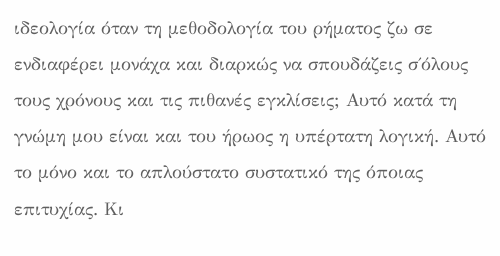ιδεολογία όταν τη μεθοδολογία του ρήματος ζω σε ενδιαφέρει μονάχα και διαρκώς να σπουδάζεις σ΄όλους τους χρόνους και τις πιθανές εγκλίσεις; Αυτό κατά τη γνώμη μου είναι και του ήρωος η υπέρτατη λογική. Αυτό το μόνο και το απλούστατο συστατικό της όποιας επιτυχίας. Κι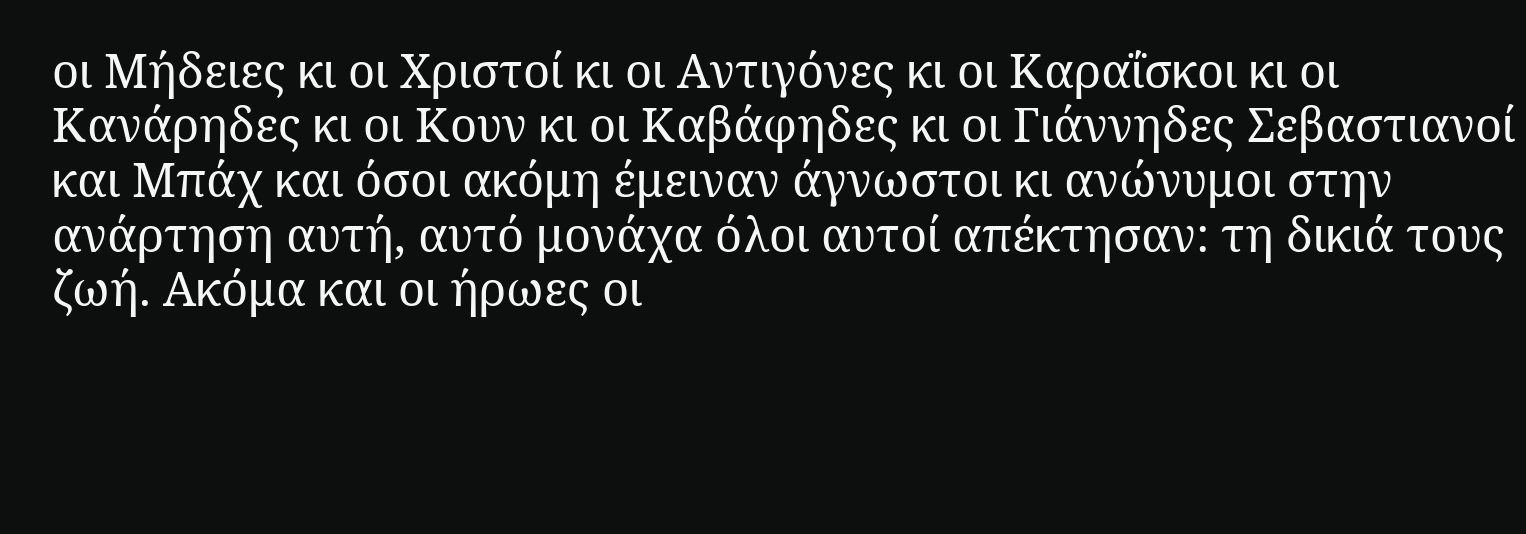οι Μήδειες κι οι Χριστοί κι οι Αντιγόνες κι οι Καραΐσκοι κι οι Κανάρηδες κι οι Κουν κι οι Καβάφηδες κι οι Γιάννηδες Σεβαστιανοί και Μπάχ και όσοι ακόμη έμειναν άγνωστοι κι ανώνυμοι στην ανάρτηση αυτή, αυτό μονάχα όλοι αυτοί απέκτησαν: τη δικιά τους ζωή. Ακόμα και οι ήρωες οι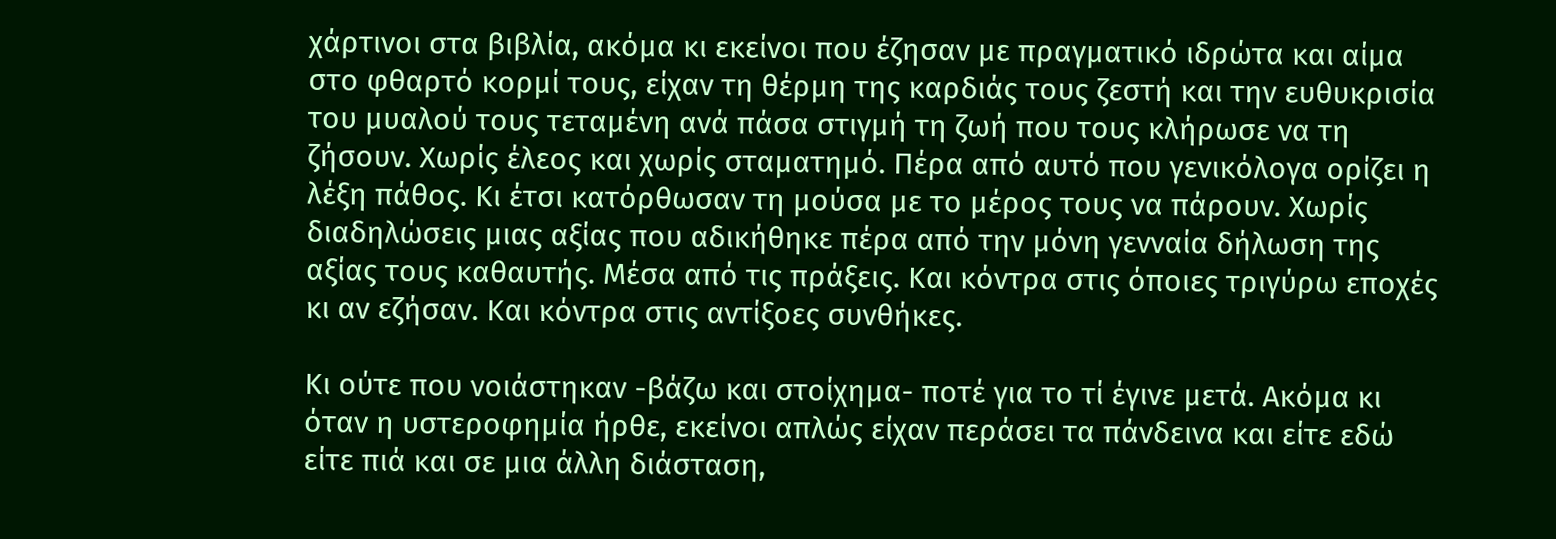χάρτινοι στα βιβλία, ακόμα κι εκείνοι που έζησαν με πραγματικό ιδρώτα και αίμα στο φθαρτό κορμί τους, είχαν τη θέρμη της καρδιάς τους ζεστή και την ευθυκρισία του μυαλού τους τεταμένη ανά πάσα στιγμή τη ζωή που τους κλήρωσε να τη ζήσουν. Χωρίς έλεος και χωρίς σταματημό. Πέρα από αυτό που γενικόλογα ορίζει η λέξη πάθος. Κι έτσι κατόρθωσαν τη μούσα με το μέρος τους να πάρουν. Χωρίς διαδηλώσεις μιας αξίας που αδικήθηκε πέρα από την μόνη γενναία δήλωση της αξίας τους καθαυτής. Μέσα από τις πράξεις. Και κόντρα στις όποιες τριγύρω εποχές κι αν εζήσαν. Και κόντρα στις αντίξοες συνθήκες.

Κι ούτε που νοιάστηκαν -βάζω και στοίχημα- ποτέ για το τί έγινε μετά. Ακόμα κι όταν η υστεροφημία ήρθε, εκείνοι απλώς είχαν περάσει τα πάνδεινα και είτε εδώ είτε πιά και σε μια άλλη διάσταση,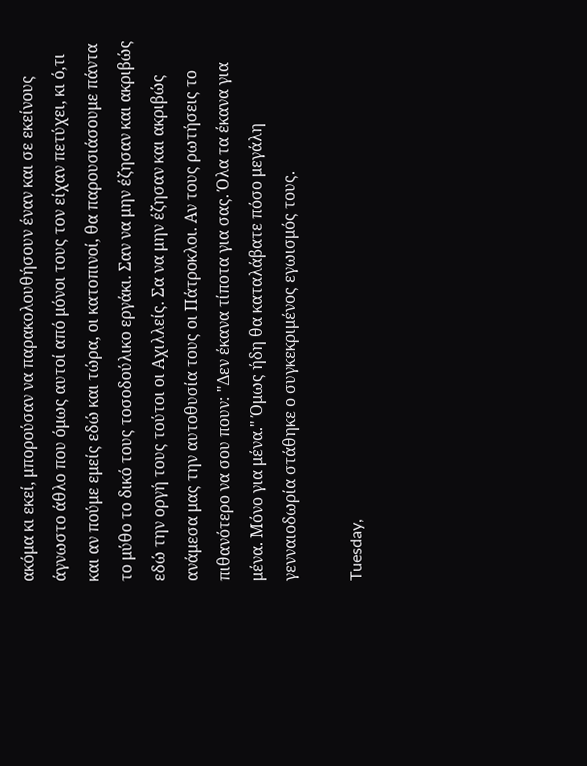ακόμα κι εκεί, μπορούσαν να παρακολουθήσουν έναν και σε εκείνους άγνωστο άθλο που όμως αυτοί από μόνοι τους τον είχαν πετύχει, κι ό,τι και αν πούμε εμείς εδώ και τώρα, οι κατοπινοί, θα παρουσιάσουμε πάντα το μύθο το δικό τους τοσοδούλικο εργάκι. Σαν να μην έζησαν και ακριβώς εδώ την οργή τους τούτοι οι Αχιλλείς. Σα να μην έζησαν και ακριβώς ανάμεσα μας την αυτοθυσία τους οι Πάτροκλοι. Αν τους ρωτήσεις το πιθανότερο να σου πουν: "Δεν έκανα τίποτα για σας. Όλα τα έκανα για μένα. Μόνο για μένα." Όμως ήδη θα καταλάβατε πόσο μεγάλη γενναιοδωρία στάθηκε ο συγκεκριμένος εγωισμός τους.

Tuesday,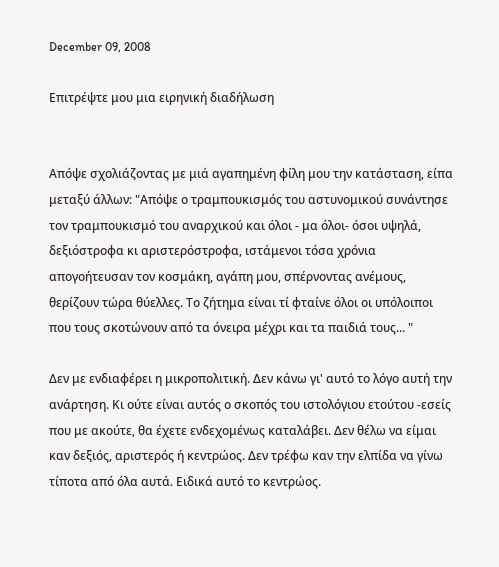December 09, 2008

Επιτρέψτε μου μια ειρηνική διαδήλωση


Απόψε σχολιάζοντας με μιά αγαπημένη φίλη μου την κατάσταση, είπα μεταξύ άλλων: "Απόψε ο τραμπουκισμός του αστυνομικού συνάντησε τον τραμπουκισμό του αναρχικού και όλοι - μα όλοι- όσοι υψηλά, δεξιόστροφα κι αριστερόστροφα, ιστάμενοι τόσα χρόνια απογοήτευσαν τον κοσμάκη, αγάπη μου, σπέρνοντας ανέμους, θερίζουν τώρα θύελλες. Το ζήτημα είναι τί φταίνε όλοι οι υπόλοιποι που τους σκοτώνουν από τα όνειρα μέχρι και τα παιδιά τους... "

Δεν με ενδιαφέρει η μικροπολιτική. Δεν κάνω γι' αυτό το λόγο αυτή την ανάρτηση. Κι ούτε είναι αυτός ο σκοπός του ιστολόγιου ετούτου -εσείς που με ακούτε, θα έχετε ενδεχομένως καταλάβει. Δεν θέλω να είμαι καν δεξιός, αριστερός ή κεντρώος. Δεν τρέφω καν την ελπίδα να γίνω τίποτα από όλα αυτά. Ειδικά αυτό το κεντρώος.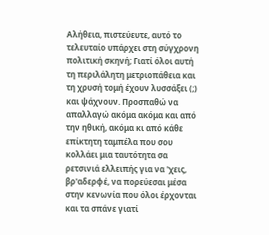Αλήθεια, πιστεύευτε, αυτό το τελευταίο υπάρχει στη σύγχρονη πολιτική σκηνή; Γιατί όλοι αυτή τη περιλάλητη μετριοπάθεια και τη χρυσή τομή έχουν λυσσάξει (;) και ψάχνουν. Προσπαθώ να απαλλαγώ ακόμα ακόμα και από την ηθική, ακόμα κι από κάθε επίκτητη ταμπέλα που σου κολλάει μια ταυτότητα σα ρετσινιά ελλειπής για να 'χεις, βρ'αδερφέ, να πορεύεσαι μέσα στην κενωνία που όλοι έρχονται και τα σπάνε γιατί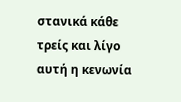στανικά κάθε τρείς και λίγο αυτή η κενωνία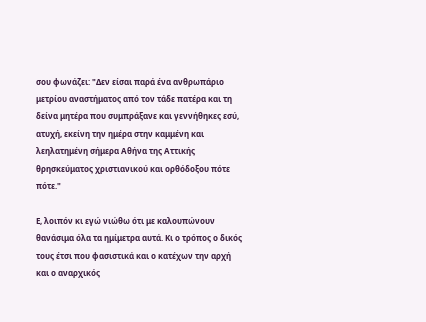σου φωνάζει: "Δεν είσαι παρά ένα ανθρωπάριο μετρίου αναστήματος από τον τάδε πατέρα και τη δείνα μητέρα που συμπράξανε και γεννήθηκες εσύ, ατυχή, εκείνη την ημέρα στην καμμένη και λεηλατημένη σήμερα Αθήνα της Αττικής θρησκεύματος χριστιανικού και ορθόδοξου πότε πότε."

Ε, λοιπόν κι εγώ νιώθω ότι με καλουπώνουν θανάσιμα όλα τα ημίμετρα αυτά. Κι ο τρόπος ο δικός τους έτσι που φασιστικά και ο κατέχων την αρχή και ο αναρχικός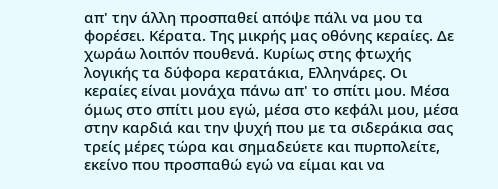απ' την άλλη προσπαθεί απόψε πάλι να μου τα φορέσει. Κέρατα. Της μικρής μας οθόνης κεραίες. Δε χωράω λοιπόν πουθενά. Κυρίως στης φτωχής λογικής τα δύφορα κερατάκια, Ελληνάρες. Οι κεραίες είναι μονάχα πάνω απ' το σπίτι μου. Μέσα όμως στο σπίτι μου εγώ, μέσα στο κεφάλι μου, μέσα στην καρδιά και την ψυχή που με τα σιδεράκια σας τρείς μέρες τώρα και σημαδεύετε και πυρπολείτε, εκείνο που προσπαθώ εγώ να είμαι και να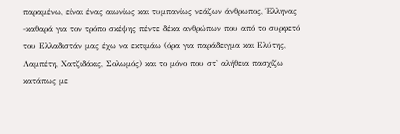παραμένω, είναι ένας αιωνίως και τυμπανίως νεάζων άνθρωπος, Έλληνας -καθαρά για τον τρόπο σκέψης πέντε δέκα ανθρώπων που από το συρφετό του Ελλαδιστάν μας έχω να εκτιμάω (όρα για παράδειγμα και Ελύτης, Λαμπέτη, Χατζιδάκις, Σολωμός) και το μόνο που στ' αλήθεια πασχίζω κατάπως με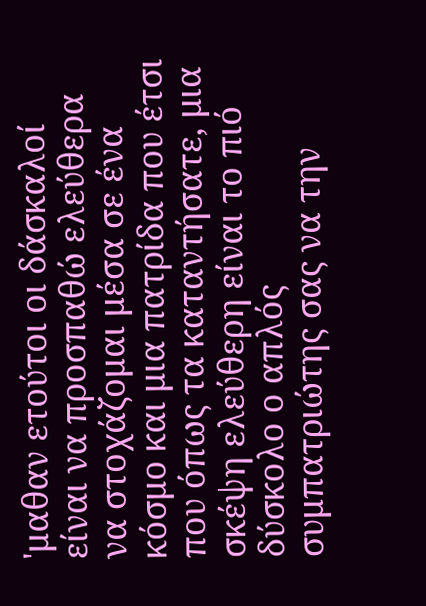'μαθαν ετούτοι οι δάσκαλοί είναι να προσπαθώ ελεύθερα να στοχάζομαι μέσα σε ένα κόσμο και μια πατρίδα που έτσι που όπως τα καταντήσατε, μια σκέψη ελεύθερη είναι το πιό δύσκολο ο απλός συμπατριώτης σας να την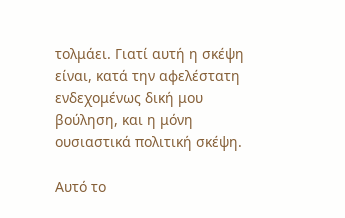τολμάει. Γιατί αυτή η σκέψη είναι, κατά την αφελέστατη ενδεχομένως δική μου βούληση, και η μόνη ουσιαστικά πολιτική σκέψη.

Αυτό το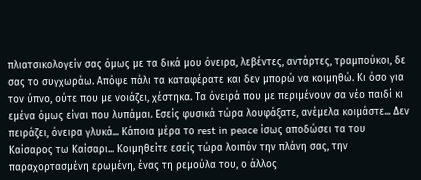πλιατσικολογείν σας όμως με τα δικά μου όνειρα, λεβέντες, αντάρτες, τραμπούκοι, δε σας το συγχωράω. Απόψε πάλι τα καταφέρατε και δεν μπορώ να κοιμηθώ. Κι όσο για τον ύπνο, ούτε που με νοιάζει, χέστηκα. Τα όνειρά που με περιμένουν σα νέο παιδί κι εμένα όμως είναι που λυπάμαι. Εσείς φυσικά τώρα λουφάξατε, ανέμελα κοιμάστε... Δεν πειράζει, όνειρα γλυκά... Κάποια μέρα το rest in peace ίσως αποδώσει τα του Καίσαρος τω Καίσαρι... Κοιμηθείτε εσείς τώρα λοιπόν την πλάνη σας, την παραχορτασμένη ερωμένη, ένας τη ρεμούλα του, ο άλλος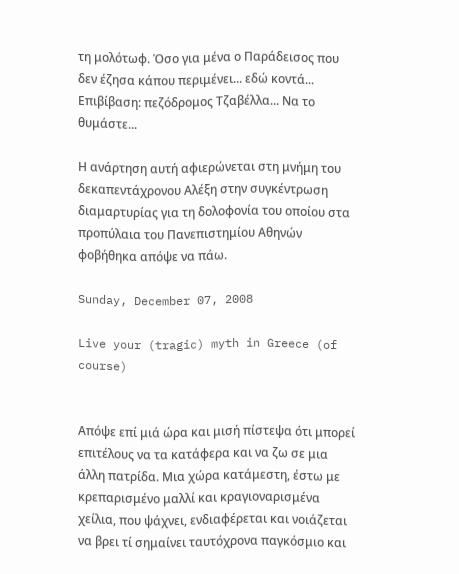τη μολότωφ. Όσο για μένα ο Παράδεισος που δεν έζησα κάπου περιμένει... εδώ κοντά... Επιβίβαση: πεζόδρομος Τζαβέλλα... Να το θυμάστε...

Η ανάρτηση αυτή αφιερώνεται στη μνήμη του δεκαπεντάχρονου Αλέξη στην συγκέντρωση διαμαρτυρίας για τη δολοφονία του οποίου στα προπύλαια του Πανεπιστημίου Αθηνών φοβήθηκα απόψε να πάω.

Sunday, December 07, 2008

Live your (tragic) myth in Greece (of course)


Απόψε επί μιά ώρα και μισή πίστεψα ότι μπορεί επιτέλους να τα κατάφερα και να ζω σε μια άλλη πατρίδα. Μια χώρα κατάμεστη, έστω με κρεπαρισμένο μαλλί και κραγιοναρισμένα χείλια, που ψάχνει, ενδιαφέρεται και νοιάζεται να βρει τί σημαίνει ταυτόχρονα παγκόσμιο και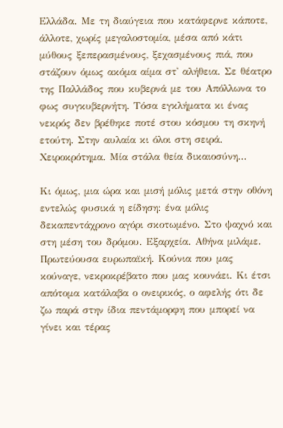Ελλάδα. Με τη διαύγεια που κατάφερνε κάποτε, άλλοτε, χωρίς μεγαλοστομία, μέσα από κάτι μύθους ξεπερασμένους, ξεχασμένους πιά, που στάζουν όμως ακόμα αίμα στ' αλήθεια. Σε θέατρο της Παλλάδος που κυβερνά με του Απόλλωνα το φως συγκυβερνήτη. Τόσα εγκλήματα κι ένας νεκρός δεν βρέθηκε ποτέ στου κόσμου τη σκηνή ετούτη. Στην αυλαία κι όλοι στη σειρά. Χειροκρότημα. Μία στάλα θεία δικαιοσύνη...

Κι όμως, μια ώρα και μισή μόλις μετά στην οθόνη εντελώς φυσικά η είδηση: ένα μόλις δεκαπεντάχρονο αγόρι σκοτωμένο. Στο ψαχνό και στη μέση του δρόμου. Εξαρχεία. Αθήνα μιλάμε. Πρωτεύουσα ευρωπαϊκή. Κούνια που μας κούναγε, νεκροκρέβατο που μας κουνάει. Κι έτσι απότομα κατάλαβα ο ονειρικός, ο αφελής ότι δε ζω παρά στην ίδια πεντάμορφη που μπορεί να γίνει και τέρας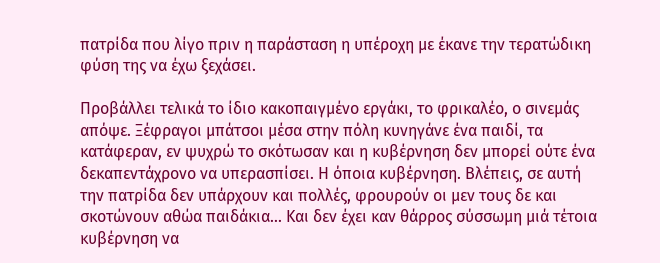πατρίδα που λίγο πριν η παράσταση η υπέροχη με έκανε την τερατώδικη φύση της να έχω ξεχάσει.

Προβάλλει τελικά το ίδιο κακοπαιγμένο εργάκι, το φρικαλέο, ο σινεμάς απόψε. Ξέφραγοι μπάτσοι μέσα στην πόλη κυνηγάνε ένα παιδί, τα κατάφεραν, εν ψυχρώ το σκότωσαν και η κυβέρνηση δεν μπορεί ούτε ένα δεκαπεντάχρονο να υπερασπίσει. Η όποια κυβέρνηση. Βλέπεις, σε αυτή την πατρίδα δεν υπάρχουν και πολλές, φρουρούν οι μεν τους δε και σκοτώνουν αθώα παιδάκια... Και δεν έχει καν θάρρος σύσσωμη μιά τέτοια κυβέρνηση να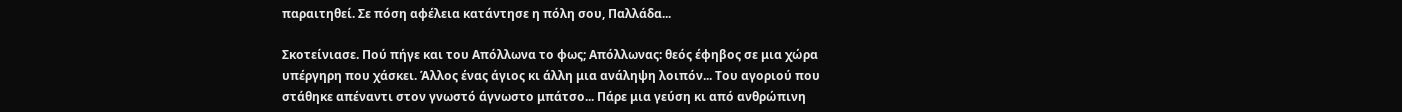παραιτηθεί. Σε πόση αφέλεια κατάντησε η πόλη σου, Παλλάδα...

Σκοτείνιασε. Πού πήγε και του Απόλλωνα το φως; Απόλλωνας: θεός έφηβος σε μια χώρα υπέργηρη που χάσκει. Άλλος ένας άγιος κι άλλη μια ανάληψη λοιπόν... Του αγοριού που στάθηκε απέναντι στον γνωστό άγνωστο μπάτσο... Πάρε μια γεύση κι από ανθρώπινη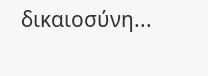δικαιοσύνη...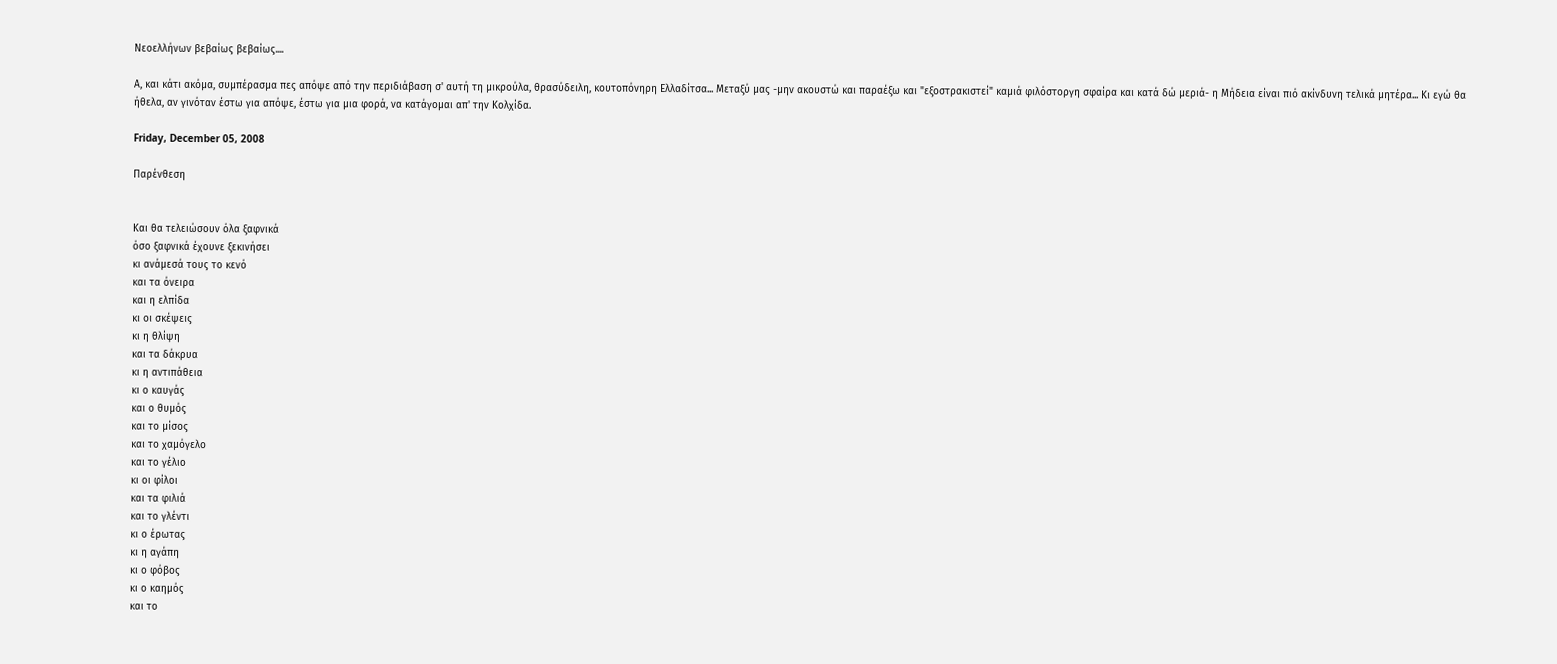Νεοελλήνων βεβαίως βεβαίως....

Α, και κάτι ακόμα, συμπέρασμα πες απόψε από την περιδιάβαση σ' αυτή τη μικρούλα, θρασύδειλη, κουτοπόνηρη Ελλαδίτσα... Μεταξύ μας -μην ακουστώ και παραέξω και "εξοστρακιστεί" καμιά φιλόστοργη σφαίρα και κατά δώ μεριά- η Μήδεια είναι πιό ακίνδυνη τελικά μητέρα... Κι εγώ θα ήθελα, αν γινόταν έστω για απόψε, έστω για μια φορά, να κατάγομαι απ' την Κολχίδα.

Friday, December 05, 2008

Παρένθεση


Και θα τελειώσουν όλα ξαφνικά
όσο ξαφνικά έχουνε ξεκινήσει
κι ανάμεσά τους το κενό
και τα όνειρα
και η ελπίδα
κι οι σκέψεις
κι η θλίψη
και τα δάκρυα
κι η αντιπάθεια
κι ο καυγάς
και ο θυμός
και το μίσος
και το χαμόγελο
και το γέλιο
κι οι φίλοι
και τα φιλιά
και το γλέντι
κι ο έρωτας
κι η αγάπη
κι ο φόβος
κι ο καημός
και το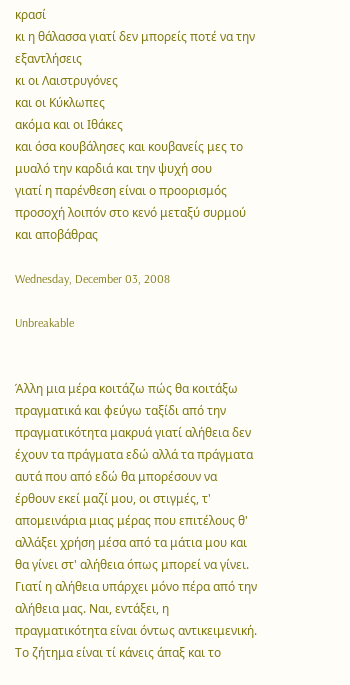κρασί
κι η θάλασσα γιατί δεν μπορείς ποτέ να την εξαντλήσεις
κι οι Λαιστρυγόνες
και οι Κύκλωπες
ακόμα και οι Ιθάκες
και όσα κουβάλησες και κουβανείς μες το μυαλό την καρδιά και την ψυχή σου
γιατί η παρένθεση είναι ο προορισμός
προσοχή λοιπόν στο κενό μεταξύ συρμού και αποβάθρας

Wednesday, December 03, 2008

Unbreakable


Άλλη μια μέρα κοιτάζω πώς θα κοιτάξω πραγματικά και φεύγω ταξίδι από την πραγματικότητα μακρυά γιατί αλήθεια δεν έχουν τα πράγματα εδώ αλλά τα πράγματα αυτά που από εδώ θα μπορέσουν να έρθουν εκεί μαζί μου, οι στιγμές, τ' απομεινάρια μιας μέρας που επιτέλους θ' αλλάξει χρήση μέσα από τα μάτια μου και θα γίνει στ' αλήθεια όπως μπορεί να γίνει. Γιατί η αλήθεια υπάρχει μόνο πέρα από την αλήθεια μας. Ναι, εντάξει, η πραγματικότητα είναι όντως αντικειμενική. Το ζήτημα είναι τί κάνεις άπαξ και το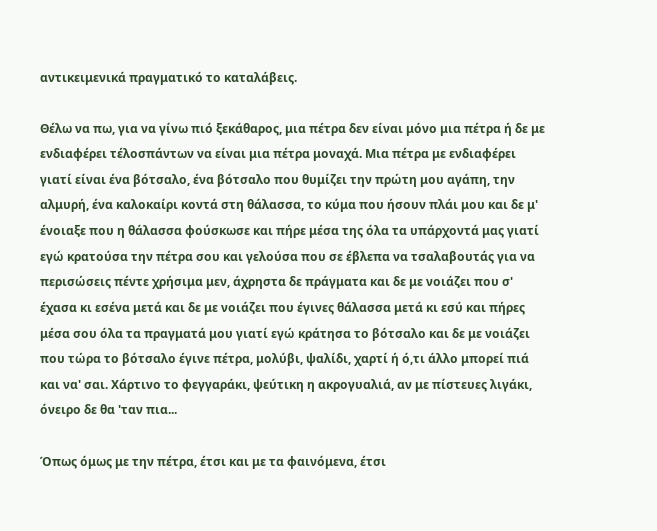αντικειμενικά πραγματικό το καταλάβεις.

Θέλω να πω, για να γίνω πιό ξεκάθαρος, μια πέτρα δεν είναι μόνο μια πέτρα ή δε με ενδιαφέρει τέλοσπάντων να είναι μια πέτρα μοναχά. Μια πέτρα με ενδιαφέρει γιατί είναι ένα βότσαλο, ένα βότσαλο που θυμίζει την πρώτη μου αγάπη, την αλμυρή, ένα καλοκαίρι κοντά στη θάλασσα, το κύμα που ήσουν πλάι μου και δε μ' ένοιαξε που η θάλασσα φούσκωσε και πήρε μέσα της όλα τα υπάρχοντά μας γιατί εγώ κρατούσα την πέτρα σου και γελούσα που σε έβλεπα να τσαλαβουτάς για να περισώσεις πέντε χρήσιμα μεν, άχρηστα δε πράγματα και δε με νοιάζει που σ' έχασα κι εσένα μετά και δε με νοιάζει που έγινες θάλασσα μετά κι εσύ και πήρες μέσα σου όλα τα πραγματά μου γιατί εγώ κράτησα το βότσαλο και δε με νοιάζει που τώρα το βότσαλο έγινε πέτρα, μολύβι, ψαλίδι, χαρτί ή ό,τι άλλο μπορεί πιά και να' σαι. Χάρτινο το φεγγαράκι, ψεύτικη η ακρογυαλιά, αν με πίστευες λιγάκι, όνειρο δε θα 'ταν πια...

Όπως όμως με την πέτρα, έτσι και με τα φαινόμενα, έτσι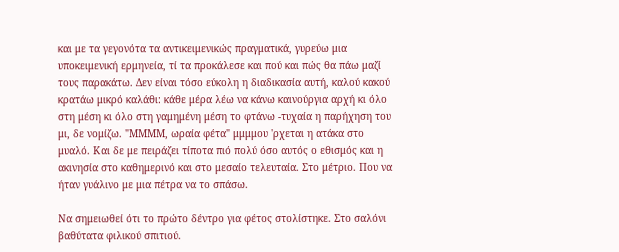και με τα γεγονότα τα αντικειμενικώς πραγματικά, γυρεύω μια υποκειμενική ερμηνεία, τί τα προκάλεσε και πού και πώς θα πάω μαζί τους παρακάτω. Δεν είναι τόσο εύκολη η διαδικασία αυτή, καλού κακού κρατάω μικρό καλάθι: κάθε μέρα λέω να κάνω καινούργια αρχή κι όλο στη μέση κι όλο στη γαμημένη μέση το φτάνω -τυχαία η παρήχηση του μι, δε νομίζω. "ΜΜΜΜ, ωραία φέτα" μμμμου 'ρχεται η ατάκα στο μυαλό. Και δε με πειράζει τίποτα πιό πολύ όσο αυτός ο εθισμός και η ακινησία στο καθημερινό και στο μεσαίο τελευταία. Στο μέτριο. Που να ήταν γυάλινο με μια πέτρα να το σπάσω.

Να σημειωθεί ότι το πρώτο δέντρο για φέτος στολίστηκε. Στο σαλόνι βαθύτατα φιλικού σπιτιού.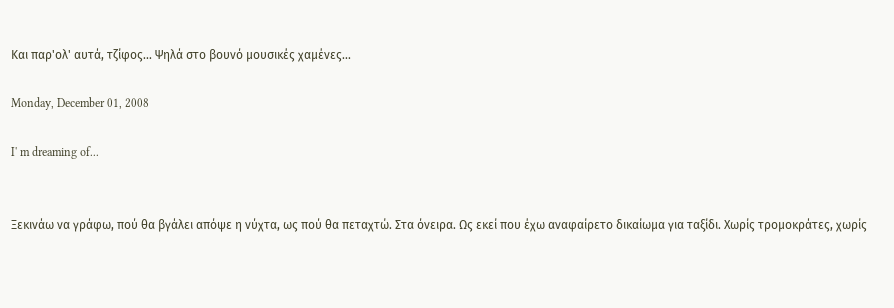Και παρ'ολ' αυτά, τζίφος... Ψηλά στο βουνό μουσικές χαμένες...

Monday, December 01, 2008

I' m dreaming of...


Ξεκινάω να γράφω, πού θα βγάλει απόψε η νύχτα, ως πού θα πεταχτώ. Στα όνειρα. Ως εκεί που έχω αναφαίρετο δικαίωμα για ταξίδι. Χωρίς τρομοκράτες, χωρίς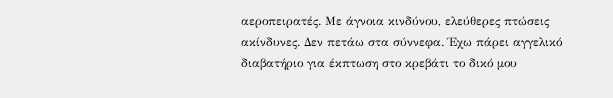αεροπειρατές. Με άγνοια κινδύνου, ελεύθερες πτώσεις ακίνδυνες. Δεν πετάω στα σύννεφα. Έχω πάρει αγγελικό διαβατήριο για έκπτωση στο κρεβάτι το δικό μου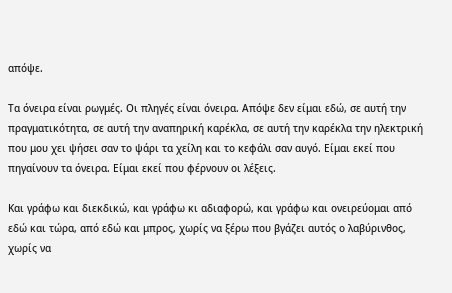απόψε.

Τα όνειρα είναι ρωγμές. Οι πληγές είναι όνειρα. Απόψε δεν είμαι εδώ, σε αυτή την πραγματικότητα, σε αυτή την αναπηρική καρέκλα, σε αυτή την καρέκλα την ηλεκτρική που μου χει ψήσει σαν το ψάρι τα χείλη και το κεφάλι σαν αυγό. Είμαι εκεί που πηγαίνουν τα όνειρα. Είμαι εκεί που φέρνουν οι λέξεις.

Και γράφω και διεκδικώ, και γράφω κι αδιαφορώ, και γράφω και ονειρεύομαι από εδώ και τώρα, από εδώ και μπρος, χωρίς να ξέρω που βγάζει αυτός ο λαβύρινθος, χωρίς να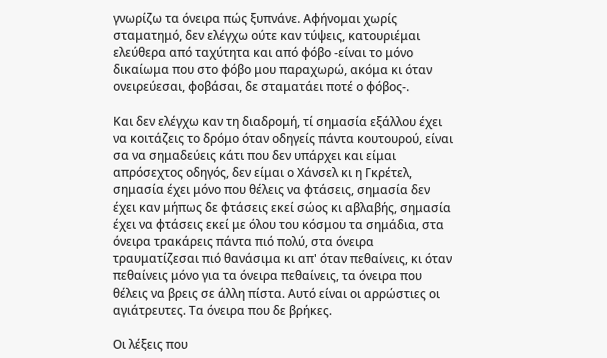γνωρίζω τα όνειρα πώς ξυπνάνε. Αφήνομαι χωρίς σταματημό, δεν ελέγχω ούτε καν τύψεις, κατουριέμαι ελεύθερα από ταχύτητα και από φόβο -είναι το μόνο δικαίωμα που στο φόβο μου παραχωρώ, ακόμα κι όταν ονειρεύεσαι, φοβάσαι, δε σταματάει ποτέ ο φόβος-.

Και δεν ελέγχω καν τη διαδρομή, τί σημασία εξάλλου έχει να κοιτάζεις το δρόμο όταν οδηγείς πάντα κουτουρού, είναι σα να σημαδεύεις κάτι που δεν υπάρχει και είμαι απρόσεχτος οδηγός, δεν είμαι ο Χάνσελ κι η Γκρέτελ, σημασία έχει μόνο που θέλεις να φτάσεις, σημασία δεν έχει καν μήπως δε φτάσεις εκεί σώος κι αβλαβής, σημασία έχει να φτάσεις εκεί με όλου του κόσμου τα σημάδια, στα όνειρα τρακάρεις πάντα πιό πολύ, στα όνειρα τραυματίζεσαι πιό θανάσιμα κι απ' όταν πεθαίνεις, κι όταν πεθαίνεις μόνο για τα όνειρα πεθαίνεις, τα όνειρα που θέλεις να βρεις σε άλλη πίστα. Αυτό είναι οι αρρώστιες οι αγιάτρευτες. Τα όνειρα που δε βρήκες.

Οι λέξεις που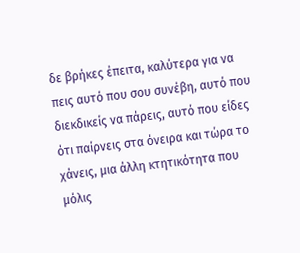δε βρήκες έπειτα, καλύτερα για να πεις αυτό που σου συνέβη, αυτό που διεκδικείς να πάρεις, αυτό που είδες ότι παίρνεις στα όνειρα και τώρα το χάνεις, μια άλλη κτητικότητα που μόλις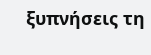ξυπνήσεις τη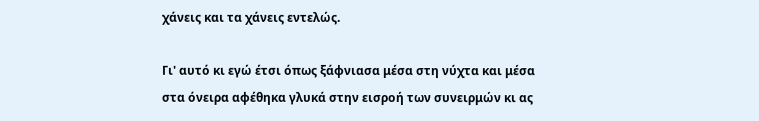χάνεις και τα χάνεις εντελώς.

Γι' αυτό κι εγώ έτσι όπως ξάφνιασα μέσα στη νύχτα και μέσα στα όνειρα αφέθηκα γλυκά στην εισροή των συνειρμών κι ας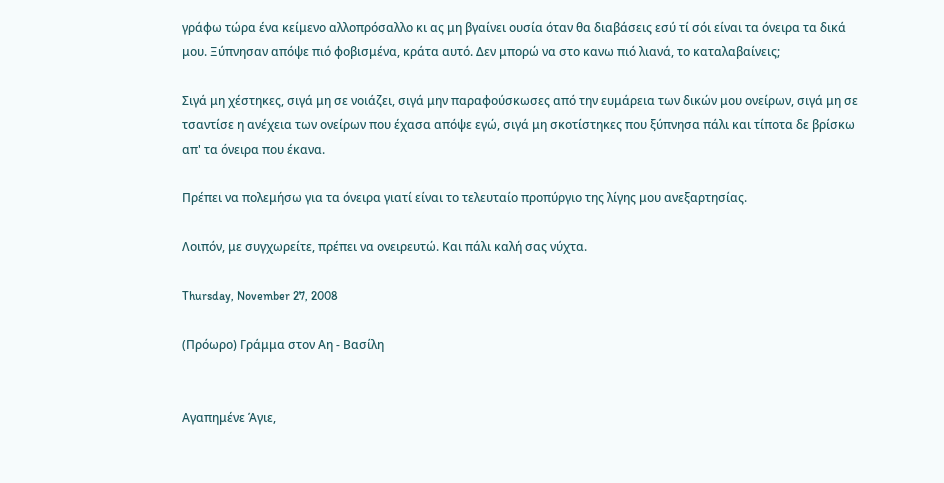γράφω τώρα ένα κείμενο αλλοπρόσαλλο κι ας μη βγαίνει ουσία όταν θα διαβάσεις εσύ τί σόι είναι τα όνειρα τα δικά μου. Ξύπνησαν απόψε πιό φοβισμένα, κράτα αυτό. Δεν μπορώ να στο κανω πιό λιανά, το καταλαβαίνεις;

Σιγά μη χέστηκες, σιγά μη σε νοιάζει, σιγά μην παραφούσκωσες από την ευμάρεια των δικών μου ονείρων, σιγά μη σε τσαντίσε η ανέχεια των ονείρων που έχασα απόψε εγώ, σιγά μη σκοτίστηκες που ξύπνησα πάλι και τίποτα δε βρίσκω απ' τα όνειρα που έκανα.

Πρέπει να πολεμήσω για τα όνειρα γιατί είναι το τελευταίο προπύργιο της λίγης μου ανεξαρτησίας.

Λοιπόν, με συγχωρείτε, πρέπει να ονειρευτώ. Και πάλι καλή σας νύχτα.

Thursday, November 27, 2008

(Πρόωρο) Γράμμα στον Αη - Βασίλη


Αγαπημένε Άγιε,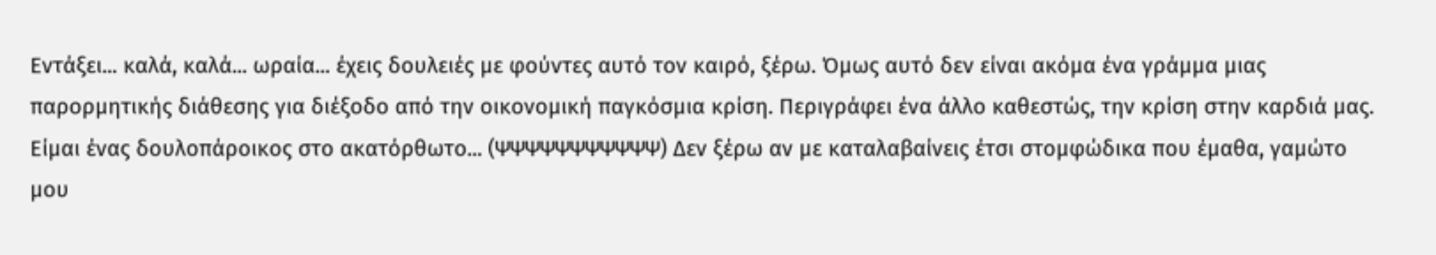Εντάξει... καλά, καλά... ωραία... έχεις δουλειές με φούντες αυτό τον καιρό, ξέρω. Όμως αυτό δεν είναι ακόμα ένα γράμμα μιας παρορμητικής διάθεσης για διέξοδο από την οικονομική παγκόσμια κρίση. Περιγράφει ένα άλλο καθεστώς, την κρίση στην καρδιά μας. Είμαι ένας δουλοπάροικος στο ακατόρθωτο... (ΨΨΨΨΨΨΨΨΨΨΨ) Δεν ξέρω αν με καταλαβαίνεις έτσι στομφώδικα που έμαθα, γαμώτο μου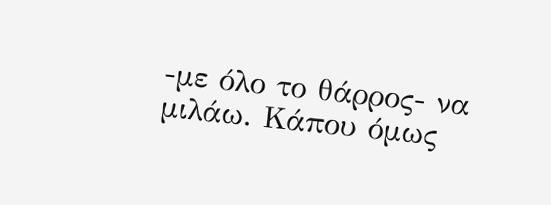-με όλο το θάρρος- να μιλάω. Κάπου όμως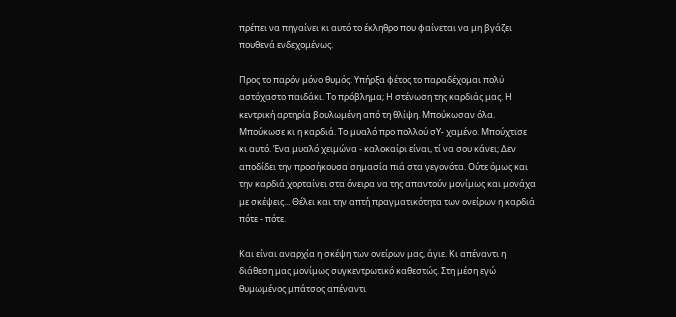πρέπει να πηγαίνει κι αυτό το έκληθρο που φαίνεται να μη βγάζει πουθενά ενδεχομένως.

Προς το παρόν μόνο θυμός. Υπήρξα φέτος το παραδέχομαι πολύ αστόχαστο παιδάκι. Το πρόβλημα; Η στένωση της καρδιάς μας. Η κεντρική αρτηρία βουλωμένη από τη θλίψη. Μπούκωσαν όλα. Μπούκωσε κι η καρδιά. Το μυαλό προ πολλού σΥ- χαμένο. Μπούχτισε κι αυτό. Ένα μυαλό χειμώνα - καλοκαίρι είναι, τί να σου κάνει; Δεν αποδίδει την προσήκουσα σημασία πιά στα γεγονότα. Ούτε όμως και την καρδιά χορταίνει στα όνειρα να της απαντούν μονίμως και μονάχα με σκέψεις... Θέλει και την απτή πραγματικότητα των ονείρων η καρδιά πότε - πότε.

Και είναι αναρχία η σκέψη των ονείρων μας, άγιε. Κι απέναντι η διάθεση μας μονίμως συγκεντρωτικό καθεστώς. Στη μέση εγώ θυμωμένος μπάτσος απέναντι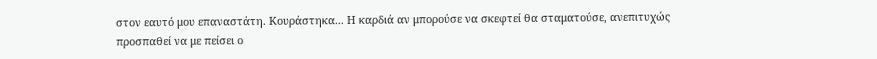στον εαυτό μου επαναστάτη. Κουράστηκα... Η καρδιά αν μπορούσε να σκεφτεί θα σταματούσε, ανεπιτυχώς προσπαθεί να με πείσει ο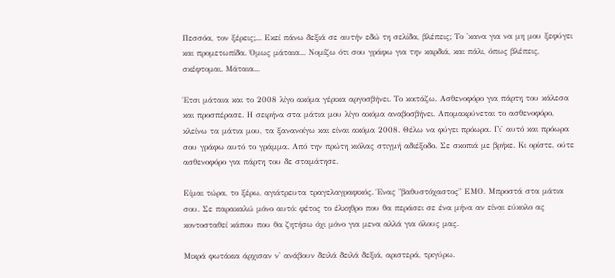Πεσσόα, τον ξέρεις;... Εκεί πάνω δεξιά σε αυτήν εδώ τη σελίδα, βλέπεις; Το 'κανα για να μη μου ξεφύγει και προμετωπίδα. Όμως μάταια... Νομίζω ότι σου γράφω για την καρδιά, και πάλι, όπως βλέπεις, σκέφτομαι. Μάταια...

Έτσι μάταια και το 2008 λίγο ακόμα γέρικα αργοσβήνει. Το κοιτάζω. Ασθενοφόρο για πάρτη του κάλεσα και προσπέρασε. Η σειρήνα στα μάτια μου λίγο ακόμα αναβοσβήνει. Απομακρύνεται το ασθενοφόρο, κλείνω τα μάτια μου, τα ξανανοίγω και είναι ακόμα 2008. Θέλω να φύγει πρόωρα. Γι' αυτό και πρόωρα σου γράφω αυτό το γράμμα. Από την πρώτη κιόλας στιγμή αδιέξοδο. Σε σκοπιά με βρήκε. Κι ορίστε, ούτε ασθενοφόρο για πάρτη του δε σταμάτησε.

Είμαι τώρα, το ξέρω, αγιάτρευτα τραγελαγραφικός. Ένας "βαθυστόχαστος" ΕΜΟ. Μπροστά στα μάτια σου. Σε παρακαλώ μόνο αυτό: φέτος το έλκηθρο που θα περάσει σε ένα μήνα αν είναι εύκολο ας κοντοσταθεί κάπου που θα ζητήσω όχι μόνο για μενα αλλά για όλους μας.

Μικρά φωτάκια άρχισαν ν' ανάβουν δειλά δειλά δεξιά, αριστερά, τριγύρω.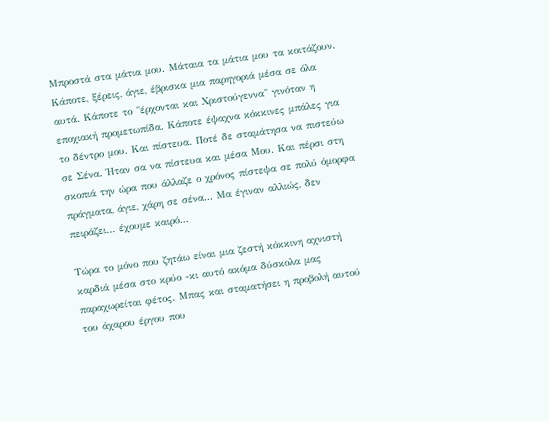Μπροστά στα μάτια μου. Μάταια τα μάτια μου τα κοιτάζουν. Κάποτε, ξέρεις, άγιε, έβρισκα μια παρηγοριά μέσα σε όλα αυτά. Κάποτε το "έρχονται και Χριστούγεννα" γινόταν η εποχιακή προμετωπίδα. Κάποτε έψαχνα κόκκινες μπάλες για το δέντρο μου. Και πίστευα. Ποτέ δε σταμάτησα να πιστεύω σε Σένα. Ήταν σα να πίστευα και μέσα Μου. Και πέρσι στη σκοπιά την ώρα που άλλαζε ο χρόνος πίστεψα σε πολύ όμορφα πράγματα, άγιε, χάρη σε σένα... Μα έγιναν αλλιώς, δεν πειράζει... έχουμε καιρό...

Τώρα το μόνο που ζητάω είναι μια ζεστή κόκκινη αχνιστή καρδιά μέσα στο κρύο -κι αυτό ακόμα δύσκολα μας παραχωρείται φέτος. Μπας και σταματήσει η προβολή αυτού του άχαρου έργου που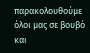παρακολουθούμε όλοι μας σε βουβό και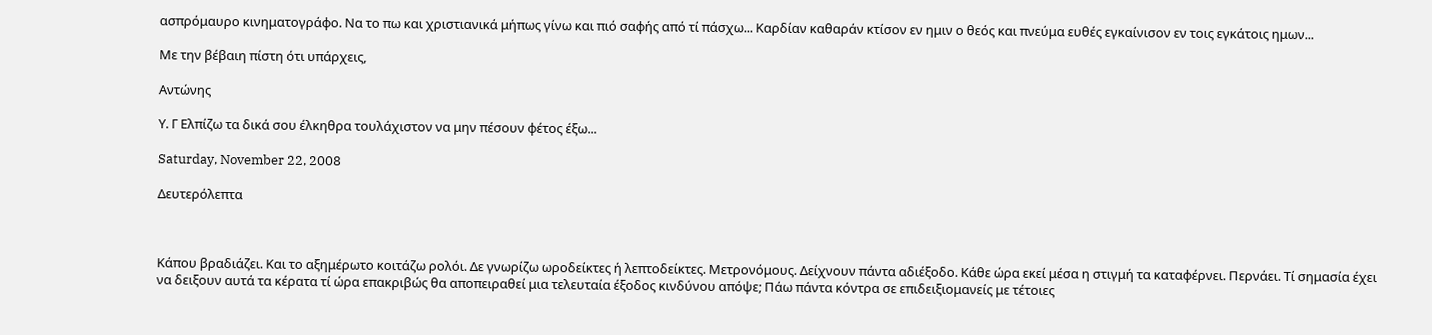ασπρόμαυρο κινηματογράφο. Να το πω και χριστιανικά μήπως γίνω και πιό σαφής από τί πάσχω... Καρδίαν καθαράν κτίσον εν ημιν ο θεός και πνεύμα ευθές εγκαίνισον εν τοις εγκάτοις ημων...

Με την βέβαιη πίστη ότι υπάρχεις,

Αντώνης

Υ. Γ Ελπίζω τα δικά σου έλκηθρα τουλάχιστον να μην πέσουν φέτος έξω...

Saturday, November 22, 2008

Δευτερόλεπτα



Κάπου βραδιάζει. Και το αξημέρωτο κοιτάζω ρολόι. Δε γνωρίζω ωροδείκτες ή λεπτοδείκτες. Μετρονόμους. Δείχνουν πάντα αδιέξοδο. Κάθε ώρα εκεί μέσα η στιγμή τα καταφέρνει. Περνάει. Τί σημασία έχει να δειξουν αυτά τα κέρατα τί ώρα επακριβώς θα αποπειραθεί μια τελευταία έξοδος κινδύνου απόψε; Πάω πάντα κόντρα σε επιδειξιομανείς με τέτοιες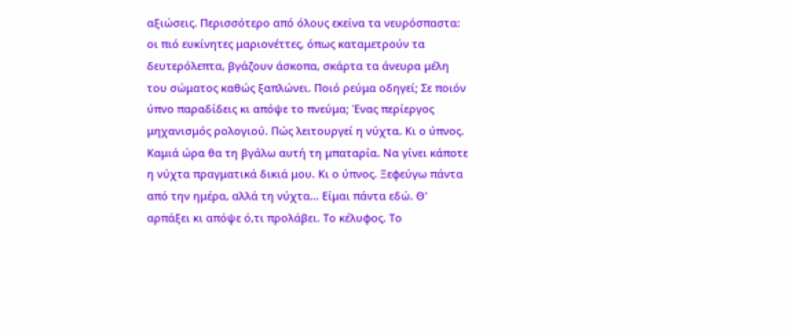αξιώσεις. Περισσότερο από όλους εκείνα τα νευρόσπαστα: οι πιό ευκίνητες μαριονέττες, όπως καταμετρούν τα δευτερόλεπτα, βγάζουν άσκοπα, σκάρτα τα άνευρα μέλη του σώματος καθώς ξαπλώνει. Ποιό ρεύμα οδηγεί; Σε ποιόν ύπνο παραδίδεις κι απόψε το πνεύμα; Ένας περίεργος μηχανισμός ρολογιού. Πώς λειτουργεί η νύχτα. Κι ο ύπνος. Καμιά ώρα θα τη βγάλω αυτή τη μπαταρία. Να γίνει κάποτε η νύχτα πραγματικά δικιά μου. Κι ο ύπνος. Ξεφεύγω πάντα από την ημέρα, αλλά τη νύχτα... Είμαι πάντα εδώ. Θ' αρπάξει κι απόψε ό,τι προλάβει. Το κέλυφος. Το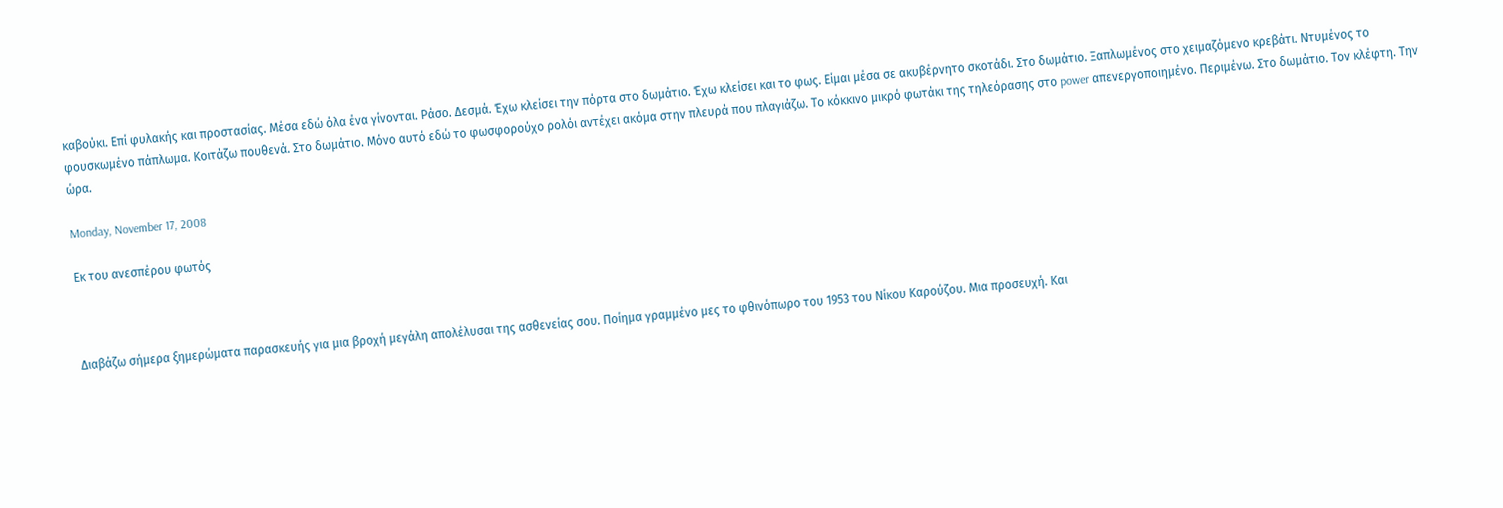καβούκι. Επί φυλακής και προστασίας. Μέσα εδώ όλα ένα γίνονται. Ράσο. Δεσμά. Έχω κλείσει την πόρτα στο δωμάτιο. Έχω κλείσει και το φως. Είμαι μέσα σε ακυβέρνητο σκοτάδι. Στο δωμάτιο. Ξαπλωμένος στο χειμαζόμενο κρεβάτι. Ντυμένος το φουσκωμένο πάπλωμα. Κοιτάζω πουθενά. Στο δωμάτιο. Μόνο αυτό εδώ το φωσφορούχο ρολόι αντέχει ακόμα στην πλευρά που πλαγιάζω. Το κόκκινο μικρό φωτάκι της τηλεόρασης στο power απενεργοποιημένο. Περιμένω. Στο δωμάτιο. Τον κλέφτη. Την ώρα.

Monday, November 17, 2008

Εκ του ανεσπέρου φωτός



Διαβάζω σήμερα ξημερώματα παρασκευής για μια βροχή μεγάλη απολέλυσαι της ασθενείας σου. Ποίημα γραμμένο μες το φθινόπωρο του 1953 του Νίκου Καρούζου. Μια προσευχή. Και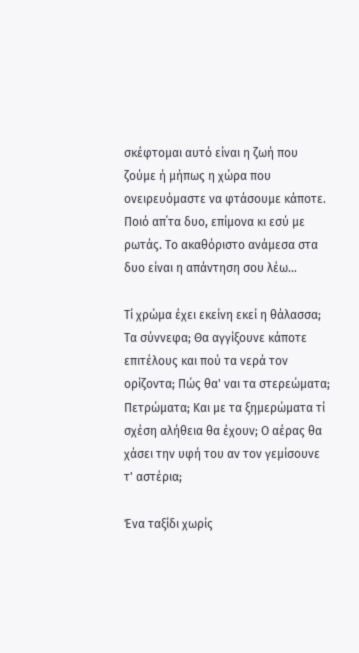σκέφτομαι αυτό είναι η ζωή που ζούμε ή μήπως η χώρα που ονειρευόμαστε να φτάσουμε κάποτε. Ποιό απ΄τα δυο, επίμονα κι εσύ με ρωτάς. Το ακαθόριστο ανάμεσα στα δυο είναι η απάντηση σου λέω...

Τί χρώμα έχει εκείνη εκεί η θάλασσα; Τα σύννεφα; Θα αγγίξουνε κάποτε επιτέλους και πού τα νερά τον ορίζοντα; Πώς θα' ναι τα στερεώματα; Πετρώματα; Και με τα ξημερώματα τί σχέση αλήθεια θα έχουν; Ο αέρας θα χάσει την υφή του αν τον γεμίσουνε τ' αστέρια;

Ένα ταξίδι χωρίς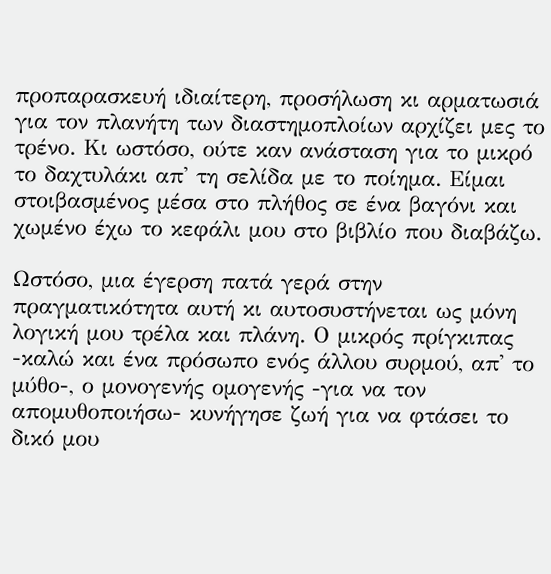προπαρασκευή ιδιαίτερη, προσήλωση κι αρματωσιά για τον πλανήτη των διαστημοπλοίων αρχίζει μες το τρένο. Κι ωστόσο, ούτε καν ανάσταση για το μικρό το δαχτυλάκι απ' τη σελίδα με το ποίημα. Είμαι στοιβασμένος μέσα στο πλήθος σε ένα βαγόνι και χωμένο έχω το κεφάλι μου στο βιβλίο που διαβάζω.

Ωστόσο, μια έγερση πατά γερά στην πραγματικότητα αυτή κι αυτοσυστήνεται ως μόνη λογική μου τρέλα και πλάνη. Ο μικρός πρίγκιπας -καλώ και ένα πρόσωπο ενός άλλου συρμού, απ' το μύθο-, ο μονογενής ομογενής -για να τον απομυθοποιήσω- κυνήγησε ζωή για να φτάσει το δικό μου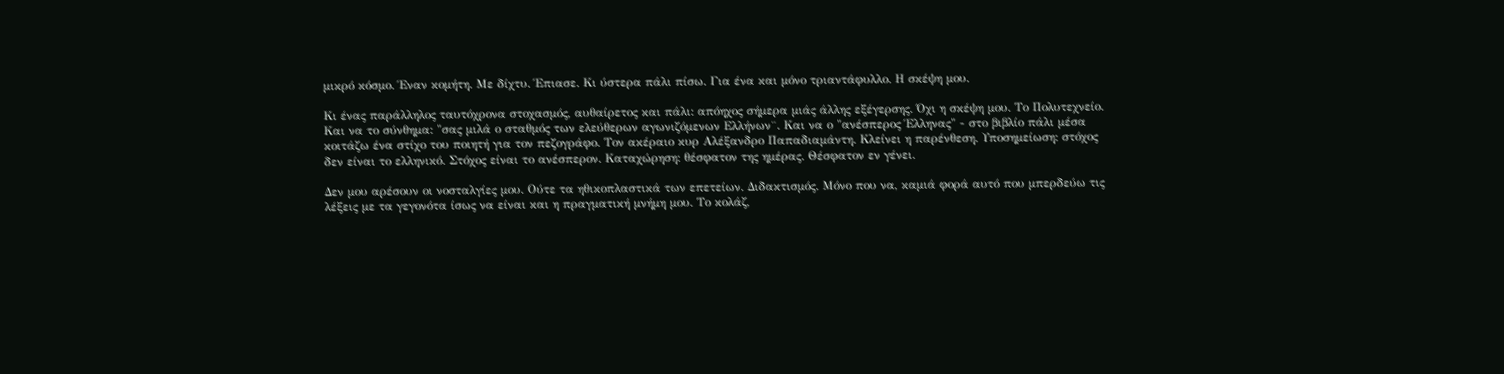μικρό κόσμο. Έναν κομήτη. Με δίχτυ. Έπιασε. Κι ύστερα πάλι πίσω. Για ένα και μόνο τριαντάφυλλο. Η σκέψη μου.

Κι ένας παράλληλος ταυτόχρονα στοχασμός, αυθαίρετος και πάλι: απόηχος σήμερα μιάς άλλης εξέγερσης. Όχι η σκέψη μου. Το Πολυτεχνείο. Και να το σύνθημα: "σας μιλά ο σταθμός των ελεύθερων αγωνιζόμενων Ελλήνων¨. Και να ο "ανέσπερος Έλληνας" - στο βιβλίο πάλι μέσα κοιτάζω ένα στίχο του ποιητή για τον πεζογράφο. Τον ακέραιο κυρ Αλέξανδρο Παπαδιαμάντη. Κλείνει η παρένθεση. Υποσημείωση: στόχος δεν είναι το ελληνικό. Στόχος είναι το ανέσπερον. Καταχώρηση: θέσφατον της ημέρας. Θέσφατον εν γένει.

Δεν μου αρέσουν οι νοσταλγίες μου. Ούτε τα ηθικοπλαστικά των επετείων. Διδακτισμός. Μόνο που να, καμιά φορά αυτό που μπερδεύω τις λέξεις με τα γεγονότα ίσως να είναι και η πραγματική μνήμη μου. Το κολάζ,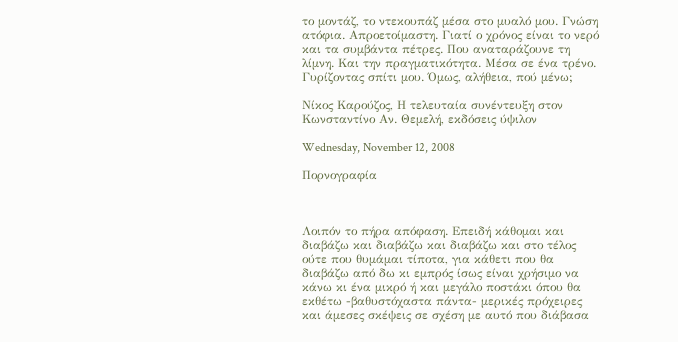το μοντάζ, το ντεκουπάζ μέσα στο μυαλό μου. Γνώση ατόφια. Απροετοίμαστη. Γιατί ο χρόνος είναι το νερό και τα συμβάντα πέτρες. Που αναταράζουνε τη λίμνη. Και την πραγματικότητα. Μέσα σε ένα τρένο. Γυρίζοντας σπίτι μου. Όμως, αλήθεια, πού μένω;

Νίκος Καρούζος, Η τελευταία συνέντευξη στον Κωνσταντίνο Αν. Θεμελή, εκδόσεις ύψιλον

Wednesday, November 12, 2008

Πορνογραφία



Λοιπόν το πήρα απόφαση. Επειδή κάθομαι και διαβάζω και διαβάζω και διαβάζω και στο τέλος ούτε που θυμάμαι τίποτα, για κάθετι που θα διαβάζω από δω κι εμπρός ίσως είναι χρήσιμο να κάνω κι ένα μικρό ή και μεγάλο ποστάκι όπου θα εκθέτω -βαθυστόχαστα πάντα- μερικές πρόχειρες και άμεσες σκέψεις σε σχέση με αυτό που διάβασα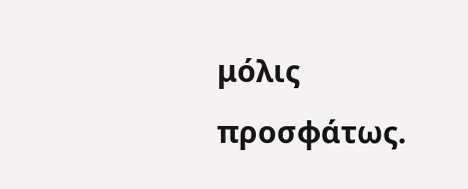μόλις προσφάτως.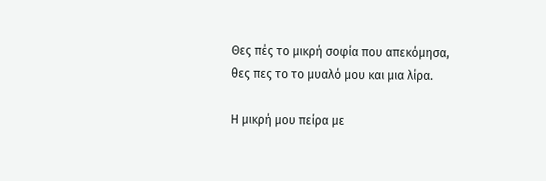Θες πές το μικρή σοφία που απεκόμησα, θες πες το το μυαλό μου και μια λίρα.

Η μικρή μου πείρα με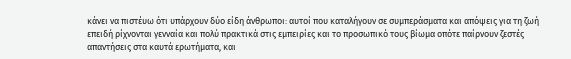κάνει να πιστέυω ότι υπάρχουν δύο είδη άνθρωποι: αυτοί που καταλήγουν σε συμπεράσματα και απόψεις για τη ζωή επειδή ρίχνονται γενναία και πολύ πρακτικά στις εμπειρίες και το προσωπικό τους βίωμα οπότε παίρνουν ζεστές απαντήσεις στα καυτά ερωτήματα, και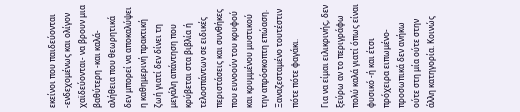εκείνοι που παιδεύονται -ενδεχομένως και ολίγον χαϊδεύονται- να βρουν μια βαθύτερη -και καλά- αλήθεια που θεωρητικά δεν μπορεί να αποκαλύψει η καθημερινή πρακτική ζωή γιατί δεν δίνει τη μεγάλη απάντηση που κρύβεται στα βιβλία ή τελοσπάντων σε ειδικές περιστάσεις και συνθήκες που ευνοούν του κρυφού και κρυμμένου μυστικού την απρόσκοπτη επώαση. Ξαναζεσταμένο τουτέστιν πότε πότε φαγάκι.

Για να είμαι ειλικρινής, δεν ξεύρω αν το περιγράφω πολύ καλά γιατί όπως είναι φυσικό -ή και έτσι πρόχειρα ειπωμένο- προσωπικά δεν ανήκω ούτε στη μία ούτε στην άλλη κατηγορία. Κοινώς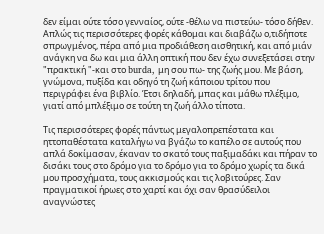δεν είμαι ούτε τόσο γενναίος, ούτε -θέλω να πιστεύω- τόσο δήθεν. Απλώς τις περισσότερες φορές κάθομαι και διαβάζω ο,τιδήποτε σπρωγμένος, πέρα από μια προδιάθεση αισθητική, και από μιάν ανάγκη να δω και μια άλλη οπτική που δεν έχω συνεξετάσει στην "πρακτική "-και στο burda, μη σου πω- της ζωής μου. Με βάση, γνώμονα, πυξίδα και οδηγό τη ζωή κάποιου τρίτου που περιγράφει ένα βιβλίο. Έτσι δηλαδή, μπας και μάθω πλέξιμο, γιατί από μπλέξιμο σε τούτη τη ζωή άλλο τίποτα.

Τις περισσότερες φορές πάντως μεγαλοπρεπέστατα και ηττοπαθέστατα καταλήγω να βγάζω το καπέλο σε αυτούς που απλά δοκίμασαν, έκαναν το σκατό τους παξιμαδάκι και πήραν το δισάκι τους στο δρόμο για το δρόμο για το δρόμο χωρίς τα δικά μου προσχήματα, τους ακκισμούς και τις λοβιτούρες. Σαν πραγματικοί ήρωες στο χαρτί και όχι σαν θρασύδειλοι αναγνώστες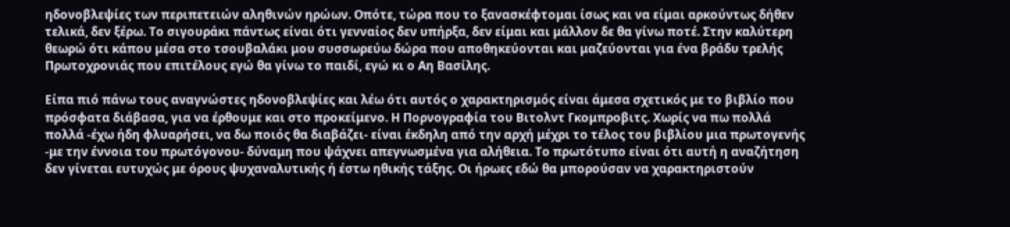ηδονοβλεψίες των περιπετειών αληθινών ηρώων. Οπότε, τώρα που το ξανασκέφτομαι ίσως και να είμαι αρκούντως δήθεν τελικά, δεν ξέρω. Το σιγουράκι πάντως είναι ότι γενναίος δεν υπήρξα, δεν είμαι και μάλλον δε θα γίνω ποτέ. Στην καλύτερη θεωρώ ότι κάπου μέσα στο τσουβαλάκι μου συσσωρεύω δώρα που αποθηκεύονται και μαζεύονται για ένα βράδυ τρελής Πρωτοχρονιάς που επιτέλους εγώ θα γίνω το παιδί, εγώ κι ο Αη Βασίλης.

Είπα πιό πάνω τους αναγνώστες ηδονοβλεψίες και λέω ότι αυτός ο χαρακτηρισμός είναι άμεσα σχετικός με το βιβλίο που πρόσφατα διάβασα, για να έρθουμε και στο προκείμενο. Η Πορνογραφία του Βιτολντ Γκομπροβιτς. Χωρίς να πω πολλά πολλά -έχω ήδη φλυαρήσει, να δω ποιός θα διαβάζει- είναι έκδηλη από την αρχή μέχρι το τέλος του βιβλίου μια πρωτογενής -με την έννοια του πρωτόγονου- δύναμη που ψάχνει απεγνωσμένα για αλήθεια. Το πρωτότυπο είναι ότι αυτή η αναζήτηση δεν γίνεται ευτυχώς με όρους ψυχαναλυτικής ή έστω ηθικής τάξης. Οι ήρωες εδώ θα μπορούσαν να χαρακτηριστούν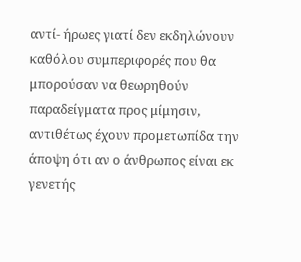αντί- ήρωες γιατί δεν εκδηλώνουν καθόλου συμπεριφορές που θα μπορούσαν να θεωρηθούν παραδείγματα προς μίμησιν, αντιθέτως έχουν προμετωπίδα την άποψη ότι αν ο άνθρωπος είναι εκ γενετής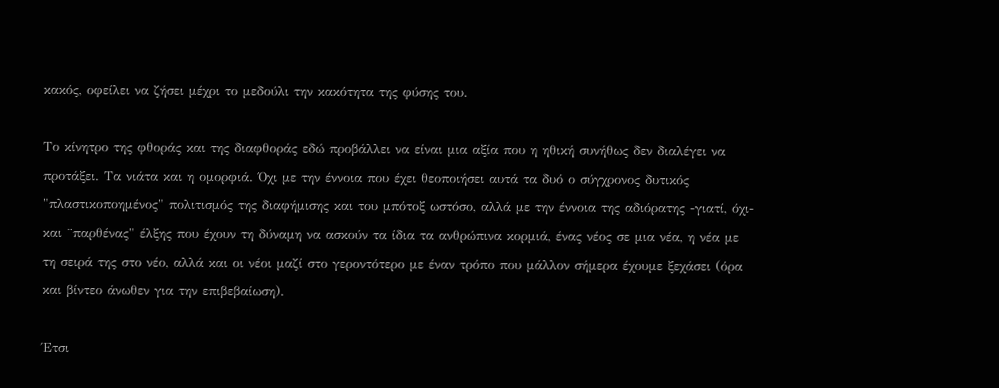κακός, οφείλει να ζήσει μέχρι το μεδούλι την κακότητα της φύσης του.

Το κίνητρο της φθοράς και της διαφθοράς εδώ προβάλλει να είναι μια αξία που η ηθική συνήθως δεν διαλέγει να προτάξει. Τα νιάτα και η ομορφιά. Όχι με την έννοια που έχει θεοποιήσει αυτά τα δυό ο σύγχρονος δυτικός "πλαστικοποημένος" πολιτισμός της διαφήμισης και του μπότοξ ωστόσο, αλλά με την έννοια της αδιόρατης -γιατί, όχι- και ¨παρθένας" έλξης που έχουν τη δύναμη να ασκούν τα ίδια τα ανθρώπινα κορμιά, ένας νέος σε μια νέα, η νέα με τη σειρά της στο νέο, αλλά και οι νέοι μαζί στο γεροντότερο με έναν τρόπο που μάλλον σήμερα έχουμε ξεχάσει (όρα και βίντεο άνωθεν για την επιβεβαίωση).

Έτσι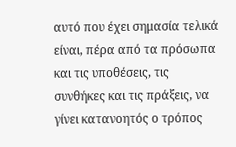αυτό που έχει σημασία τελικά είναι, πέρα από τα πρόσωπα και τις υποθέσεις, τις συνθήκες και τις πράξεις, να γίνει κατανοητός ο τρόπος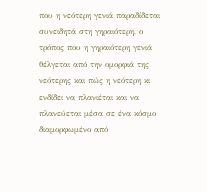που η νεότερη γενιά παραδίδεται συνειδητά στη γηραιότερη, ο τρόπος που η γηραιότερη γενιά θέλγεται από την ομορφιά της νεότερης και πώς η νεότερη κι ενδίδει να πλανιέται και να πλανεύεται μέσα σε ένα κόσμο διαμορφωμένο από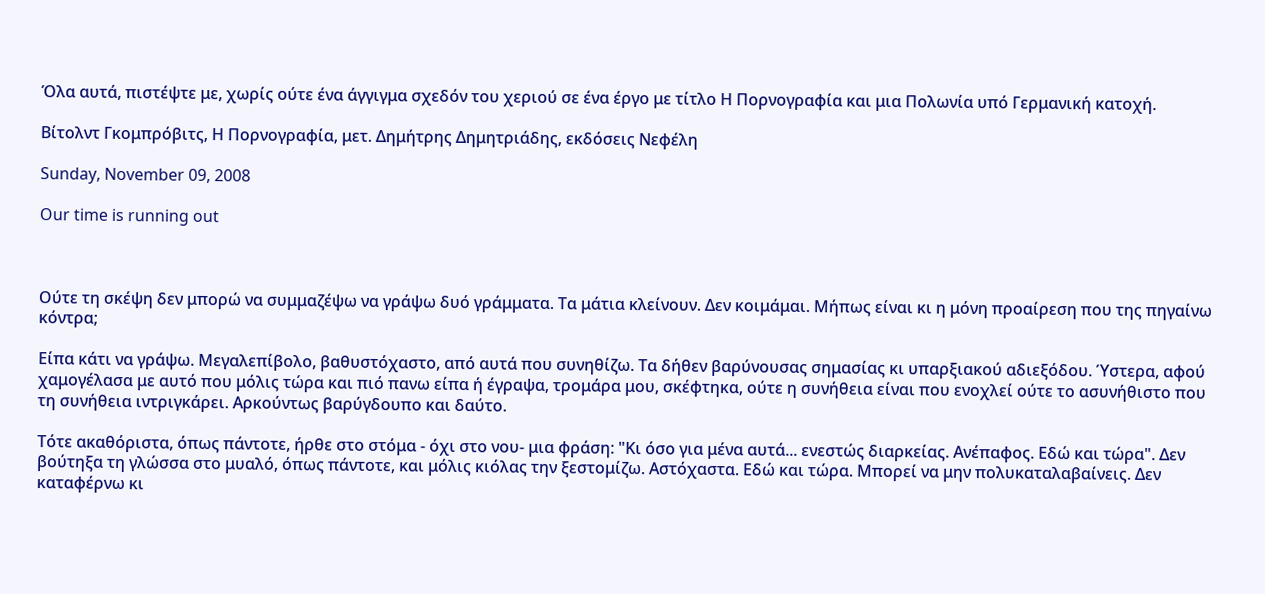Όλα αυτά, πιστέψτε με, χωρίς ούτε ένα άγγιγμα σχεδόν του χεριού σε ένα έργο με τίτλο Η Πορνογραφία και μια Πολωνία υπό Γερμανική κατοχή.

Βίτολντ Γκομπρόβιτς, Η Πορνογραφία, μετ. Δημήτρης Δημητριάδης, εκδόσεις Νεφέλη

Sunday, November 09, 2008

Our time is running out



Ούτε τη σκέψη δεν μπορώ να συμμαζέψω να γράψω δυό γράμματα. Τα μάτια κλείνουν. Δεν κοιμάμαι. Μήπως είναι κι η μόνη προαίρεση που της πηγαίνω κόντρα;

Είπα κάτι να γράψω. Μεγαλεπίβολο, βαθυστόχαστο, από αυτά που συνηθίζω. Τα δήθεν βαρύνουσας σημασίας κι υπαρξιακού αδιεξόδου. Ύστερα, αφού χαμογέλασα με αυτό που μόλις τώρα και πιό πανω είπα ή έγραψα, τρομάρα μου, σκέφτηκα, ούτε η συνήθεια είναι που ενοχλεί ούτε το ασυνήθιστο που τη συνήθεια ιντριγκάρει. Αρκούντως βαρύγδουπο και δαύτο.

Τότε ακαθόριστα, όπως πάντοτε, ήρθε στο στόμα - όχι στο νου- μια φράση: "Κι όσο για μένα αυτά... ενεστώς διαρκείας. Ανέπαφος. Εδώ και τώρα". Δεν βούτηξα τη γλώσσα στο μυαλό, όπως πάντοτε, και μόλις κιόλας την ξεστομίζω. Αστόχαστα. Εδώ και τώρα. Μπορεί να μην πολυκαταλαβαίνεις. Δεν καταφέρνω κι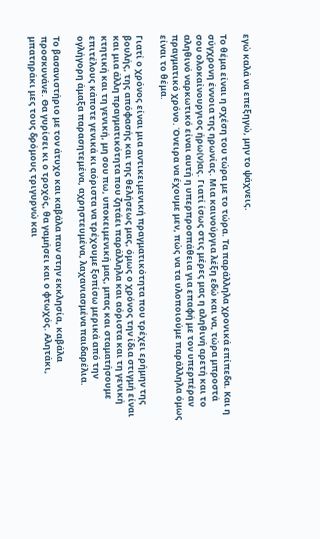εγώ καλά να επεξηγώ, μην το ψάχνεις.

Το θέμα είναι η σχέση του τώρα με το τώρα. Τα παράλληλα χρονικά επίπεδα. Και η σύγχρονη έννοια της ηρωνίας. Μια καινούργια λέξη εδώ και να, τώρα μπροστά σου ολοκαίνουργιος ήρω(ν)ας. Γιατί ίσως στις μέρες μας η αληθινή αρετή και το αληθινό ναρκωτικό είναι αυτή η υπερπροσπάθεια για επαφή με τον υπερπέραν πραγματικό χρόνο. Όνειρα να έχουμε μεν, πώς να τα υλοποιούμε παράλληλα όμως είναι το θέμα.

Γιατί ο χρόνος είναι μια αντικειμενική πραγματικότητα που τρέχει ερήμην της βουλής, της απόφασής και της θελήσεως μας, όμως ο χρόνος την ίδια στιγμή είναι και μια άλλη πραγματικότητα που ζητάει παράλληλα και αόριστα και τη γενική κτητική και τη γενική, μη σου πω, υποκειμενική μας, μπας και σταματήσουμε επιτέλους κάποτε γενικά κι αόριστα να τρέχουμε ξοπίσω μερικά από την ογλήγορη άμαξα παρασητεμένα, αχρηστευμένα, λαχανιασμένα παιδαρέλια.

Το βασανιστήριο με τον άτυχο και καβάλα παν στην εκκλησία, καβάλα προσκυνάνε. Θα γυρίσει κι ο τροχός, θα γαμήσει και ο φτωχός. Αλητάκι, μπατηράκι μες τους δρόμους τριγυρνώ και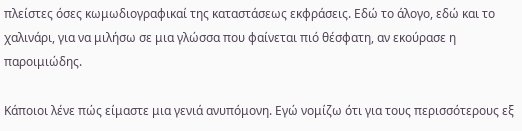πλείστες όσες κωμωδιογραφικαί της καταστάσεως εκφράσεις. Εδώ το άλογο, εδώ και το χαλινάρι, για να μιλήσω σε μια γλώσσα που φαίνεται πιό θέσφατη, αν εκούρασε η παροιμιώδης.

Κάποιοι λένε πώς είμαστε μια γενιά ανυπόμονη. Εγώ νομίζω ότι για τους περισσότερους εξ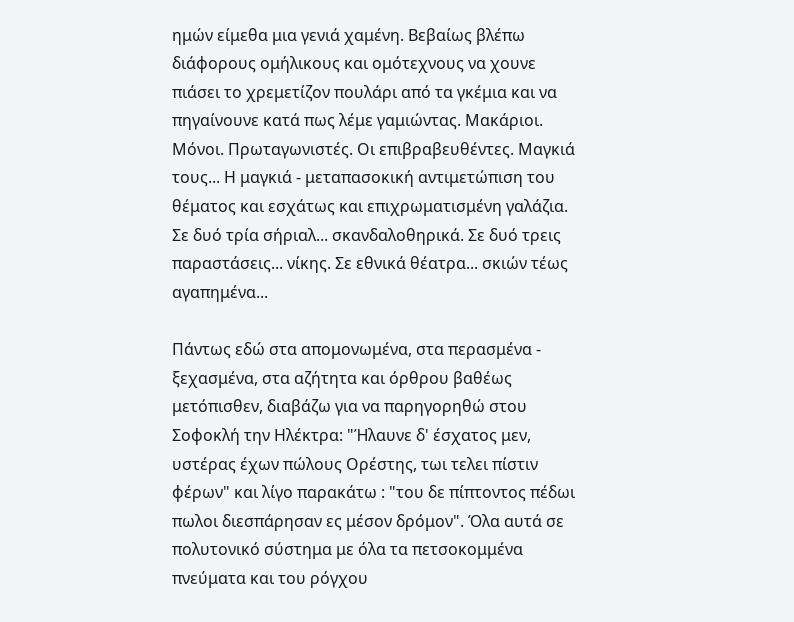ημών είμεθα μια γενιά χαμένη. Βεβαίως βλέπω διάφορους ομήλικους και ομότεχνους να χουνε πιάσει το χρεμετίζον πουλάρι από τα γκέμια και να πηγαίνουνε κατά πως λέμε γαμιώντας. Μακάριοι. Μόνοι. Πρωταγωνιστές. Οι επιβραβευθέντες. Μαγκιά τους... Η μαγκιά - μεταπασοκική αντιμετώπιση του θέματος και εσχάτως και επιχρωματισμένη γαλάζια. Σε δυό τρία σήριαλ... σκανδαλοθηρικά. Σε δυό τρεις παραστάσεις... νίκης. Σε εθνικά θέατρα... σκιών τέως αγαπημένα...

Πάντως εδώ στα απομονωμένα, στα περασμένα - ξεχασμένα, στα αζήτητα και όρθρου βαθέως μετόπισθεν, διαβάζω για να παρηγορηθώ στου Σοφοκλή την Ηλέκτρα: "Ήλαυνε δ' έσχατος μεν, υστέρας έχων πώλους Ορέστης, τωι τελει πίστιν φέρων" και λίγο παρακάτω : "του δε πίπτοντος πέδωι πωλοι διεσπάρησαν ες μέσον δρόμον". Όλα αυτά σε πολυτονικό σύστημα με όλα τα πετσοκομμένα πνεύματα και του ρόγχου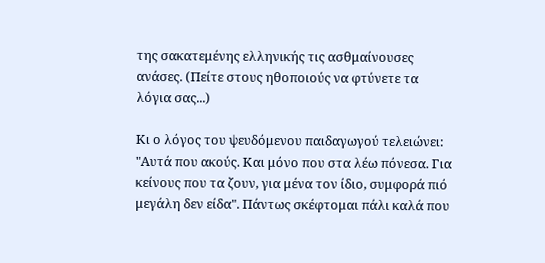της σακατεμένης ελληνικής τις ασθμαίνουσες ανάσες. (Πείτε στους ηθοποιούς να φτύνετε τα λόγια σας...)

Κι ο λόγος του ψευδόμενου παιδαγωγού τελειώνει: "Αυτά που ακούς. Και μόνο που στα λέω πόνεσα. Για κείνους που τα ζουν, για μένα τον ίδιο, συμφορά πιό μεγάλη δεν είδα". Πάντως σκέφτομαι πάλι καλά που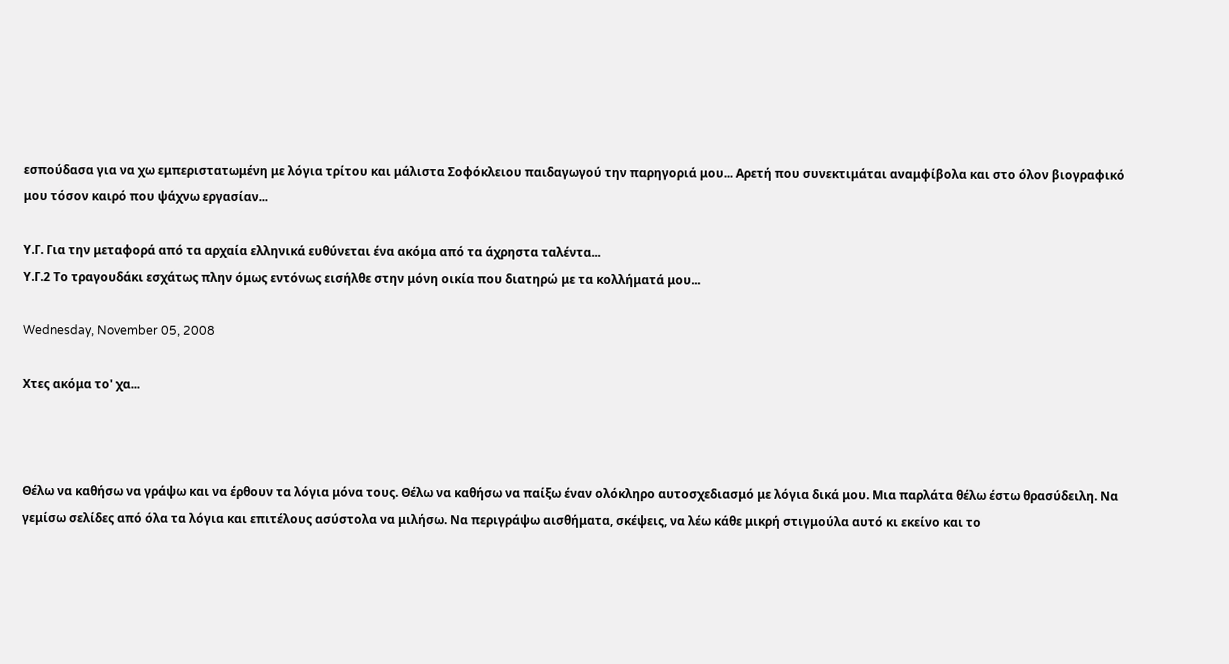εσπούδασα για να χω εμπεριστατωμένη με λόγια τρίτου και μάλιστα Σοφόκλειου παιδαγωγού την παρηγοριά μου... Αρετή που συνεκτιμάται αναμφίβολα και στο όλον βιογραφικό μου τόσον καιρό που ψάχνω εργασίαν...

Υ.Γ. Για την μεταφορά από τα αρχαία ελληνικά ευθύνεται ένα ακόμα από τα άχρηστα ταλέντα...
Υ.Γ.2 Το τραγουδάκι εσχάτως πλην όμως εντόνως εισήλθε στην μόνη οικία που διατηρώ με τα κολλήματά μου...

Wednesday, November 05, 2008

Χτες ακόμα το' χα...



Θέλω να καθήσω να γράψω και να έρθουν τα λόγια μόνα τους. Θέλω να καθήσω να παίξω έναν ολόκληρο αυτοσχεδιασμό με λόγια δικά μου. Μια παρλάτα θέλω έστω θρασύδειλη. Να γεμίσω σελίδες από όλα τα λόγια και επιτέλους ασύστολα να μιλήσω. Να περιγράψω αισθήματα, σκέψεις, να λέω κάθε μικρή στιγμούλα αυτό κι εκείνο και το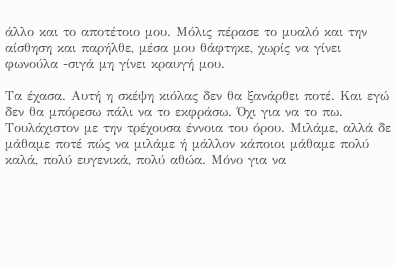άλλο και το αποτέτοιο μου. Μόλις πέρασε το μυαλό και την αίσθηση και παρήλθε, μέσα μου θάφτηκε, χωρίς να γίνει φωνούλα -σιγά μη γίνει κραυγή μου.

Τα έχασα. Αυτή η σκέψη κιόλας δεν θα ξανάρθει ποτέ. Και εγώ δεν θα μπόρεσω πάλι να το εκφράσω. Όχι για να το πω. Τουλάχιστον με την τρέχουσα έννοια του όρου. Μιλάμε, αλλά δε μάθαμε ποτέ πώς να μιλάμε ή μάλλον κάποιοι μάθαμε πολύ καλά, πολύ ευγενικά, πολύ αθώα. Μόνο για να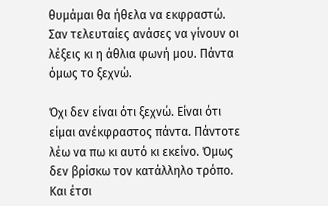θυμάμαι θα ήθελα να εκφραστώ. Σαν τελευταίες ανάσες να γίνουν οι λέξεις κι η άθλια φωνή μου. Πάντα όμως το ξεχνώ.

Όχι δεν είναι ότι ξεχνώ. Είναι ότι είμαι ανέκφραστος πάντα. Πάντοτε λέω να πω κι αυτό κι εκείνο. Όμως δεν βρίσκω τον κατάλληλο τρόπο. Και έτσι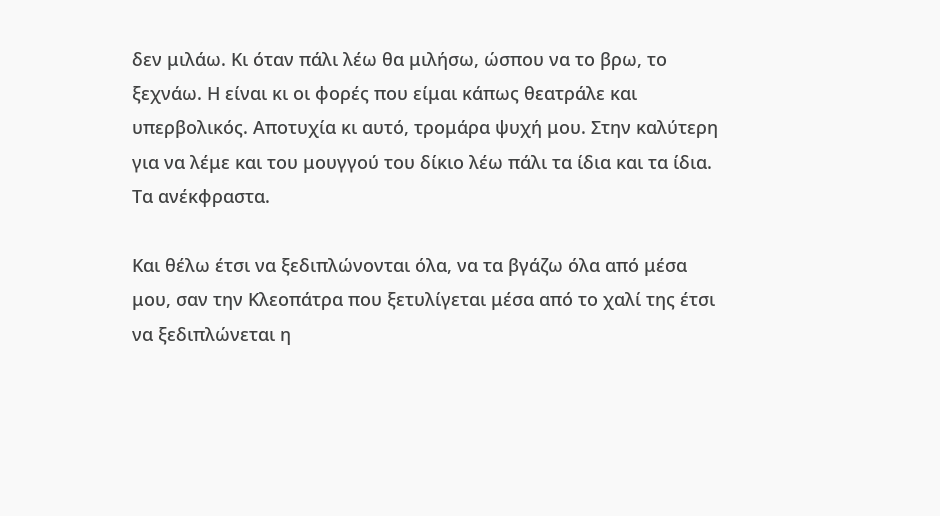δεν μιλάω. Κι όταν πάλι λέω θα μιλήσω, ώσπου να το βρω, το ξεχνάω. Η είναι κι οι φορές που είμαι κάπως θεατράλε και υπερβολικός. Αποτυχία κι αυτό, τρομάρα ψυχή μου. Στην καλύτερη για να λέμε και του μουγγού του δίκιο λέω πάλι τα ίδια και τα ίδια. Τα ανέκφραστα.

Και θέλω έτσι να ξεδιπλώνονται όλα, να τα βγάζω όλα από μέσα μου, σαν την Κλεοπάτρα που ξετυλίγεται μέσα από το χαλί της έτσι να ξεδιπλώνεται η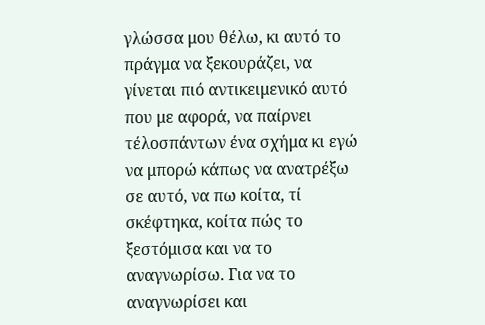γλώσσα μου θέλω, κι αυτό το πράγμα να ξεκουράζει, να γίνεται πιό αντικειμενικό αυτό που με αφορά, να παίρνει τέλοσπάντων ένα σχήμα κι εγώ να μπορώ κάπως να ανατρέξω σε αυτό, να πω κοίτα, τί σκέφτηκα, κοίτα πώς το ξεστόμισα και να το αναγνωρίσω. Για να το αναγνωρίσει και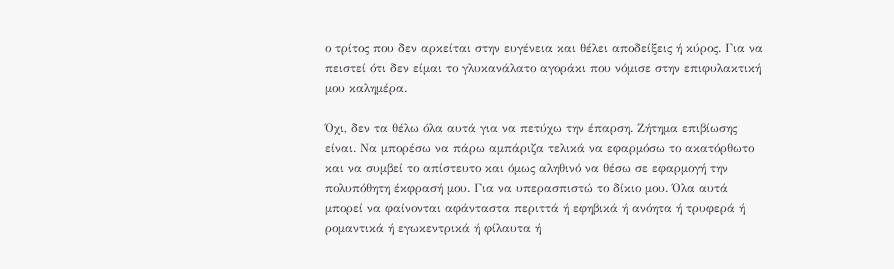ο τρίτος που δεν αρκείται στην ευγένεια και θέλει αποδείξεις ή κύρος. Για να πειστεί ότι δεν είμαι το γλυκανάλατο αγοράκι που νόμισε στην επιφυλακτική μου καλημέρα.

Όχι, δεν τα θέλω όλα αυτά για να πετύχω την έπαρση. Ζήτημα επιβίωσης είναι. Να μπορέσω να πάρω αμπάριζα τελικά να εφαρμόσω το ακατόρθωτο και να συμβεί το απίστευτο και όμως αληθινό να θέσω σε εφαρμογή την πολυπόθητη έκφρασή μου. Για να υπερασπιστώ το δίκιο μου. Όλα αυτά μπορεί να φαίνονται αφάνταστα περιττά ή εφηβικά ή ανόητα ή τρυφερά ή ρομαντικά ή εγωκεντρικά ή φίλαυτα ή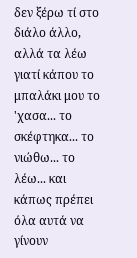δεν ξέρω τί στο διάλο άλλο, αλλά τα λέω γιατί κάπου το μπαλάκι μου το 'χασα... το σκέφτηκα... το νιώθω... το λέω... και κάπως πρέπει όλα αυτά να γίνουν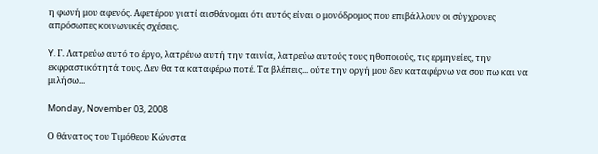η φωνή μου αφενός. Αφετέρου γιατί αισθάνομαι ότι αυτός είναι ο μονόδρομος που επιβάλλουν οι σύγχρονες απρόσωπες κοινωνικές σχέσεις.

Y. Γ. Λατρεύω αυτό το έργο, λατρέυω αυτή την ταινία, λατρεύω αυτούς τους ηθοποιούς, τις ερμηνείες, την εκφραστικότητά τους. Δεν θα τα καταφέρω ποτέ. Τα βλέπεις... ούτε την οργή μου δεν καταφέρνω να σου πω και να μιλήσω...

Monday, November 03, 2008

Ο θάνατος του Τιμόθεου Κώνστα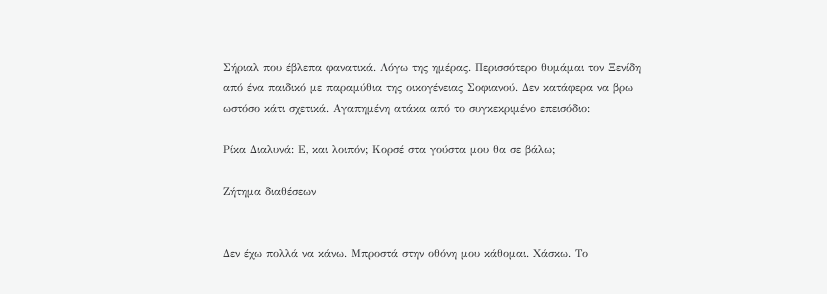Σήριαλ που έβλεπα φανατικά. Λόγω της ημέρας. Περισσότερο θυμάμαι τον Ξενίδη από ένα παιδικό με παραμύθια της οικογένειας Σοφιανού. Δεν κατάφερα να βρω ωστόσο κάτι σχετικά. Αγαπημένη ατάκα από το συγκεκριμένο επεισόδιο:

Ρίκα Διαλυνά: Ε, και λοιπόν; Κορσέ στα γούστα μου θα σε βάλω;

Ζήτημα διαθέσεων


Δεν έχω πολλά να κάνω. Μπροστά στην οθόνη μου κάθομαι. Χάσκω. Το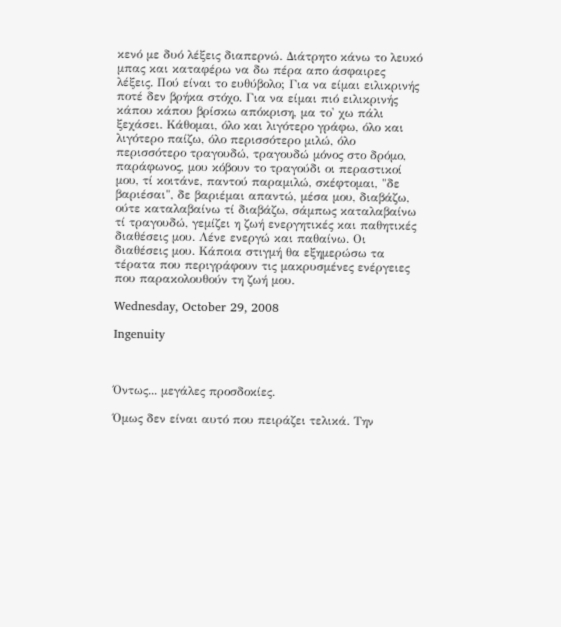κενό με δυό λέξεις διαπερνώ. Διάτρητο κάνω το λευκό μπας και καταφέρω να δω πέρα απο άσφαιρες λέξεις. Πού είναι το ευθύβολο; Για να είμαι ειλικρινής ποτέ δεν βρήκα στόχο. Για να είμαι πιό ειλικρινής κάπου κάπου βρίσκω απόκριση, μα το' χω πάλι ξεχάσει. Κάθομαι, όλο και λιγότερο γράφω, όλο και λιγότερο παίζω, όλο περισσότερο μιλώ, όλο περισσότερο τραγουδώ, τραγουδώ μόνος στο δρόμο, παράφωνος, μου κόβουν το τραγούδι οι περαστικοί μου, τί κοιτάνε, παντού παραμιλώ, σκέφτομαι, "δε βαριέσαι", δε βαριέμαι απαντώ, μέσα μου, διαβάζω, ούτε καταλαβαίνω τί διαβάζω, σάμπως καταλαβαίνω τί τραγουδώ, γεμίζει η ζωή ενεργητικές και παθητικές διαθέσεις μου. Λένε ενεργώ και παθαίνω. Οι διαθέσεις μου. Κάποια στιγμή θα εξημερώσω τα τέρατα που περιγράφουν τις μακρυσμένες ενέργειες που παρακολουθούν τη ζωή μου.

Wednesday, October 29, 2008

Ingenuity



Όντως... μεγάλες προσδοκίες.

Όμως δεν είναι αυτό που πειράζει τελικά. Tην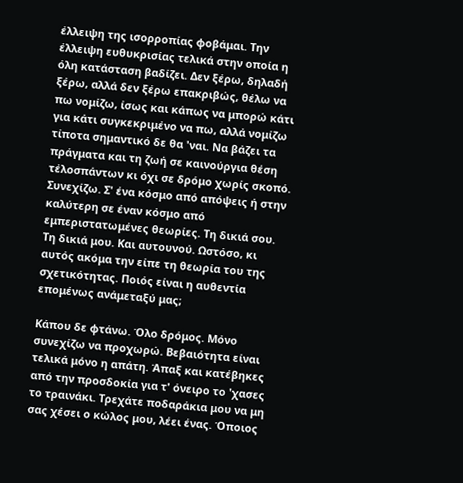έλλειψη της ισορροπίας φοβάμαι. Την έλλειψη ευθυκρισίας τελικά στην οποία η όλη κατάσταση βαδίζει. Δεν ξέρω, δηλαδή ξέρω, αλλά δεν ξέρω επακριβώς, θέλω να πω νομίζω, ίσως και κάπως να μπορώ κάτι για κάτι συγκεκριμένο να πω, αλλά νομίζω τίποτα σημαντικό δε θα 'ναι. Να βάζει τα πράγματα και τη ζωή σε καινούργια θέση τέλοσπάντων κι όχι σε δρόμο χωρίς σκοπό. Συνεχίζω. Σ' ένα κόσμο από απόψεις ή στην καλύτερη σε έναν κόσμο από εμπεριστατωμένες θεωρίες. Τη δικιά σου. Τη δικιά μου. Και αυτουνού. Ωστόσο, κι αυτός ακόμα την είπε τη θεωρία του της σχετικότητας. Ποιός είναι η αυθεντία επομένως ανάμεταξύ μας;

Κάπου δε φτάνω. Όλο δρόμος. Μόνο συνεχίζω να προχωρώ. Βεβαιότητα είναι τελικά μόνο η απάτη. Άπαξ και κατέβηκες από την προσδοκία για τ' όνειρο το 'χασες το τραινάκι. Τρεχάτε ποδαράκια μου να μη σας χέσει ο κώλος μου, λέει ένας. Όποιος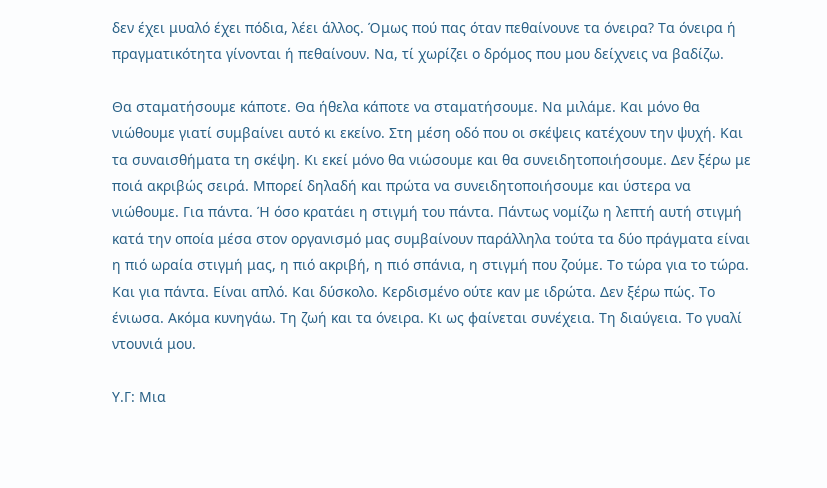δεν έχει μυαλό έχει πόδια, λέει άλλος. Όμως πού πας όταν πεθαίνουνε τα όνειρα? Τα όνειρα ή πραγματικότητα γίνονται ή πεθαίνουν. Να, τί χωρίζει ο δρόμος που μου δείχνεις να βαδίζω.

Θα σταματήσουμε κάποτε. Θα ήθελα κάποτε να σταματήσουμε. Να μιλάμε. Και μόνο θα νιώθουμε γιατί συμβαίνει αυτό κι εκείνο. Στη μέση οδό που οι σκέψεις κατέχουν την ψυχή. Και τα συναισθήματα τη σκέψη. Κι εκεί μόνο θα νιώσουμε και θα συνειδητοποιήσουμε. Δεν ξέρω με ποιά ακριβώς σειρά. Μπορεί δηλαδή και πρώτα να συνειδητοποιήσουμε και ύστερα να νιώθουμε. Για πάντα. Ή όσο κρατάει η στιγμή του πάντα. Πάντως νομίζω η λεπτή αυτή στιγμή κατά την οποία μέσα στον οργανισμό μας συμβαίνουν παράλληλα τούτα τα δύο πράγματα είναι η πιό ωραία στιγμή μας, η πιό ακριβή, η πιό σπάνια, η στιγμή που ζούμε. Το τώρα για το τώρα. Και για πάντα. Είναι απλό. Και δύσκολο. Κερδισμένο ούτε καν με ιδρώτα. Δεν ξέρω πώς. Το ένιωσα. Ακόμα κυνηγάω. Τη ζωή και τα όνειρα. Κι ως φαίνεται συνέχεια. Τη διαύγεια. Το γυαλί ντουνιά μου.

Υ.Γ: Μια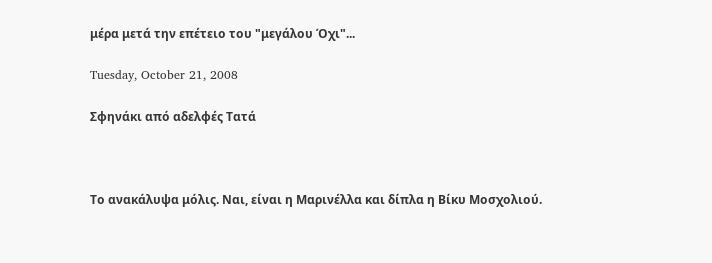μέρα μετά την επέτειο του "μεγάλου Όχι"...

Tuesday, October 21, 2008

Σφηνάκι από αδελφές Τατά



Το ανακάλυψα μόλις. Ναι, είναι η Μαρινέλλα και δίπλα η Βίκυ Μοσχολιού.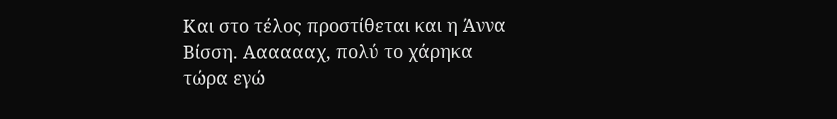Και στο τέλος προστίθεται και η Άννα Βίσση. Ααααααχ, πολύ το χάρηκα τώρα εγώ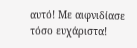αυτό! Με αιφνιδίασε τόσο ευχάριστα!